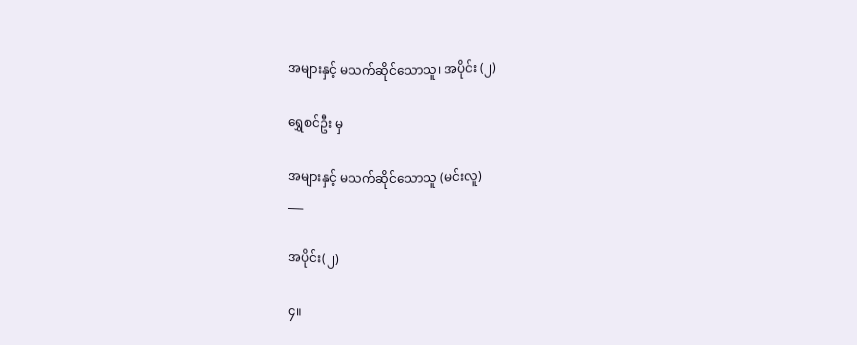အများနှင့် မသက်ဆိုင်သောသူ၊ အပိုင်း (၂)

ရွှေစင်ဦး မှ

အများနှင့် မသက်ဆိုင်သောသူ (မင်းလူ)
___

အပိုင်း(၂)

၄။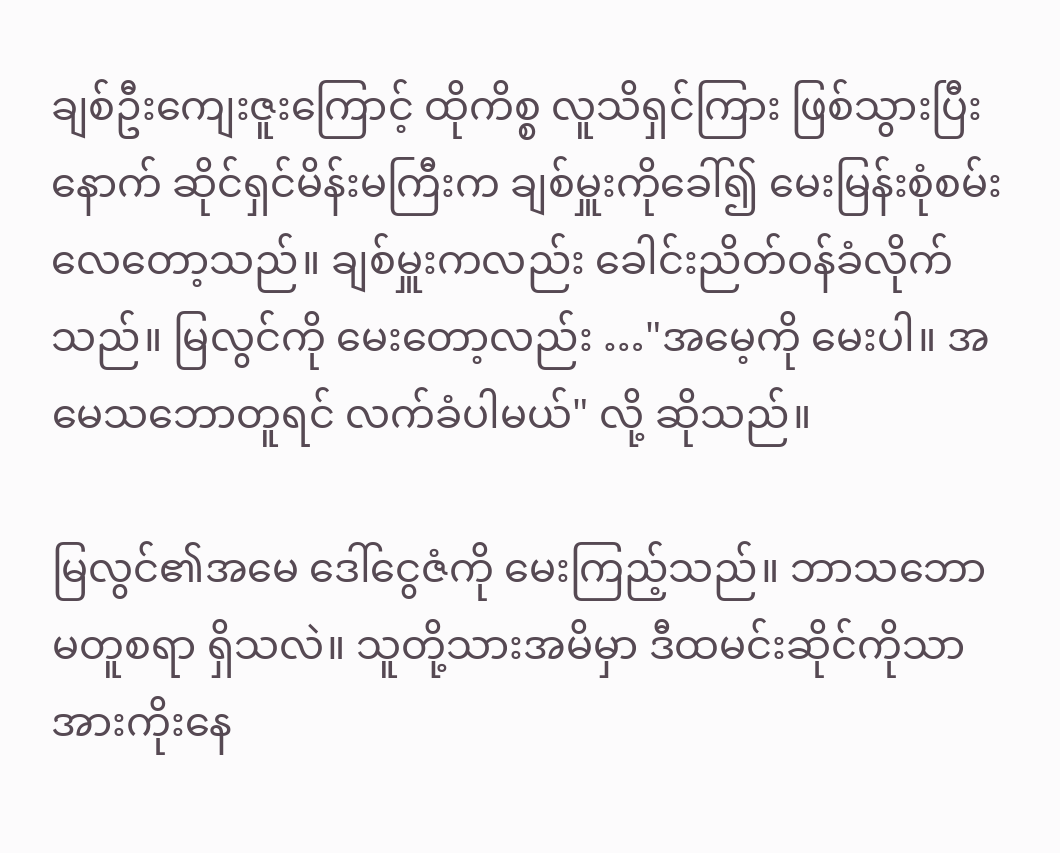ချစ်ဦးကျေးဇူးကြောင့် ထိုကိစ္စ လူသိရှင်ကြား ဖြစ်သွားပြီးနောက် ဆိုင်ရှင်မိန်းမကြီးက ချစ်မှူးကိုခေါ်၍ မေးမြန်းစုံစမ်းလေတော့သည်။ ချစ်မှူးကလည်း ခေါင်းညိတ်၀န်ခံလိုက်သည်။ မြလွင်ကို မေးတော့လည်း …"အမေ့ကို မေးပါ။ အမေသဘောတူရင် လက်ခံပါမယ်" လို့ ဆိုသည်။

မြလွင်၏အမေ ဒေါ်ငွေဇံကို မေးကြည့်သည်။ ဘာသဘောမတူစရာ ရှိသလဲ။ သူတို့သားအမိမှာ ဒီထမင်းဆိုင်ကိုသာ အားကိုးနေ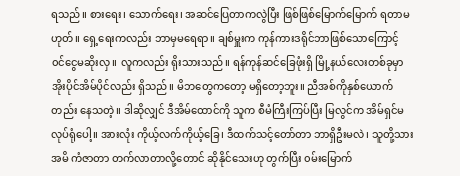ရသည်။ စားရေး၊ သောက်ရေး၊ အဆင်ပြေတာကလွဲပြီး ဖြစ်ဖြစ်မြောက်မြောက် ရတာမဟုတ်။ ရှေ့ရေးကလည်း ဘာမှမရေရာ။ ချစ်မှူးက ကုန်ကားဒရိုင်ဘာဖြစ်သောကြောင့် ၀င်ငွေမဆိုးလှ။ လူကလည်း ရိုးသားသည်။ ရန်ကုန်ဆင်ခြေဖုံးရှိ မြို့နယ်လေးတစ်ခုမှာ အိုးပိုင်အိမ်ပိုင်လည်း ရှိသည်။ မိဘတွေကတော့ မရှိတော့ဘူး။ ညီအစ်ကိုနှစ်ယောက်တည်း နေသတဲ့။ ဒါဆိုလျှင် ဒီအိမ်ထောင်ကို သူက စီမံကြီးကြပ်ပြီး မြလွင်က အိမ်ရှင်မ လုပ်ရုံပေါ့။ အားလုံး ကိုယ့်လက်ကိုယ့်ခြေ၊ ဒီထက်သင့်တော်တာ ဘာရှိဦးမလဲ၊ သူတို့သားအမိ ကံဇာတာ တက်လာတာလို့တောင် ဆိုနိုင်သေးဟု တွက်ပြီး ၀မ်းမြောက်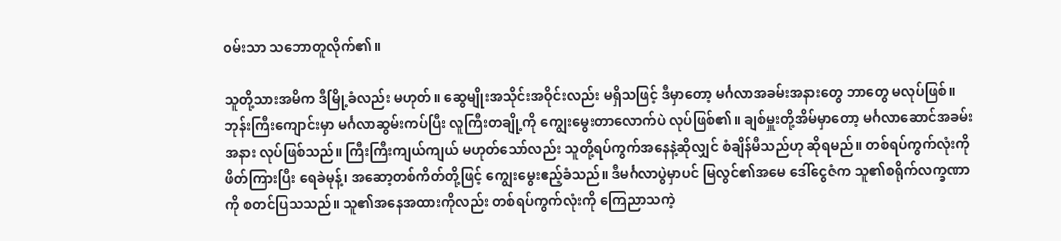၀မ်းသာ သဘောတူလိုက်၏။

သူတို့သားအမိက ဒီမြို့ခံလည်း မဟုတ်။ ဆွေမျိုးအသိုင်းအဝိုင်းလည်း မရှိသဖြင့် ဒီမှာတော့ မင်္ဂလာအခမ်းအနားတွေ ဘာတွေ မလုပ်ဖြစ်။ ဘုန်းကြီးကျောင်းမှာ မင်္ဂလာဆွမ်းကပ်ပြီး လူကြီးတချို့ကို ကျွေးမွေးတာလောက်ပဲ လုပ်ဖြစ်၏။ ချစ်မှူးတို့အိမ်မှာတော့ မင်္ဂလာဆောင်အခမ်းအနား လုပ်ဖြစ်သည်။ ကြီးကြီးကျယ်ကျယ် မဟုတ်သော်လည်း သူတို့ရပ်ကွက်အနေနဲ့ဆိုလျှင် စံချိန်မီသည်ဟု ဆိုရမည်။ တစ်ရပ်ကွက်လုံးကို ဖိတ်ကြားပြီး ရေခဲမုန့်၊ အဆော့တစ်ကိတ်တို့ဖြင့် ကျွေးမွေးဧည့်ခံသည်။ ဒီမင်္ဂလာပွဲမှာပင် မြလွင်၏အမေ ဒေါ်ငွေဇံက သူ၏စရိုက်လက္ခဏာကို စတင်ပြသသည်။ သူ၏အနေအထားကိုလည်း တစ်ရပ်ကွက်လုံးကို ကြေညာသကဲ့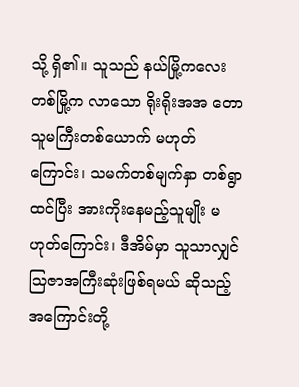သို့ ရှိ၏။ သူသည် နယ်မြို့ကလေးတစ်မြို့က လာသော ရိုးရိုးအအ တောသူမကြီးတစ်ယောက် မဟုတ်ကြောင်း၊ သမက်တစ်မျက်နှာ တစ်ရွာထင်ပြီး အားကိုးနေမည့်သူမျိုး မဟုတ်ကြောင်း၊ ဒီအိမ်မှာ သူသာလျှင် သြဇာအကြီးဆုံးဖြစ်ရမယ် ဆိုသည့်အကြောင်းတို့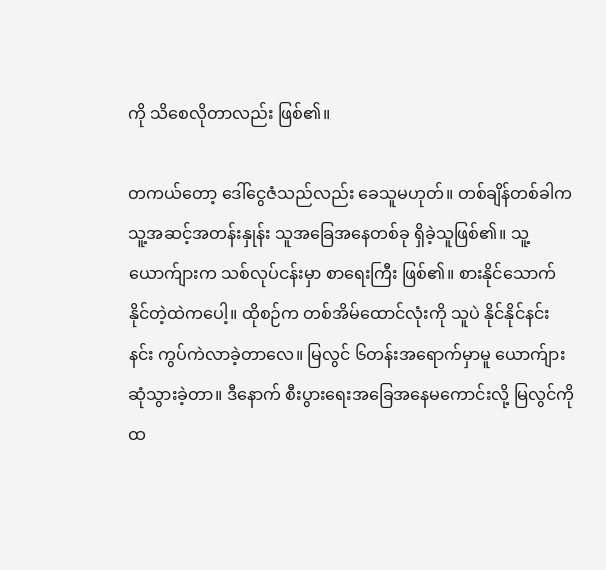ကို သိစေလိုတာလည်း ဖြစ်၏။

တကယ်တော့ ဒေါ်ငွေဇံသည်လည်း ခေသူမဟုတ်။ တစ်ချိန်တစ်ခါက သူ့အဆင့်အတန်းနှုန်း သူအခြေအနေတစ်ခု ရှိခဲ့သူဖြစ်၏။ သူ့ယောက်ျားက သစ်လုပ်ငန်းမှာ စာရေးကြီး ဖြစ်၏။ စားနိုင်သောက်နိုင်တဲ့ထဲကပေါ့။ ထိုစဉ်က တစ်အိမ်ထောင်လုံးကို သူပဲ နိုင်နိုင်နင်းနင်း ကွပ်ကဲလာခဲ့တာလေ။ မြလွင် ၆တန်းအရောက်မှာမူ ယောက်ျားဆုံသွားခဲ့တာ။ ဒီနောက် စီးပွားရေးအခြေအနေမကောင်းလို့ မြလွင်ကို ထ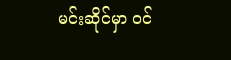မင်းဆိုင်မှာ ၀င်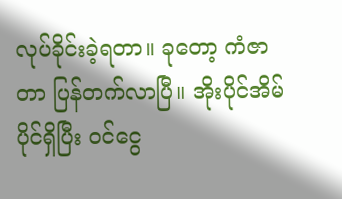လုပ်ခိုင်းခဲ့ရတာ။ ခုတော့ ကံဇာတာ ပြန်တက်လာပြီ။ အိုးပိုင်အိမ်ပိုင်ရှိပြီး ၀င်ငွေ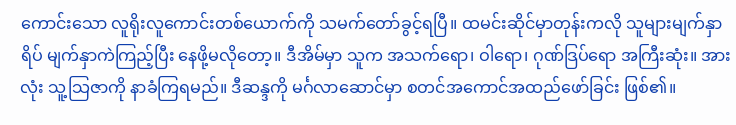ကောင်းသော လူရိုးလူကောင်းတစ်ယောက်ကို သမက်တော်ခွင့်ရပြီ။ ထမင်းဆိုင်မှာတုန်းကလို သူများမျက်နှာရိပ် မျက်နှာကဲကြည့်ပြီး နေဖို့မလိုတော့။ ဒီအိမ်မှာ သူက အသက်ရော၊ ဝါရော၊ ဂုဏ်ဒြပ်ရော အကြီးဆုံး။ အားလုံး သူ့သြဇာကို နာခံကြရမည်။ ဒီဆန္ဒကို မင်္ဂလာဆောင်မှာ စတင်အကောင်အထည်ဖော်ခြင်း ဖြစ်၏။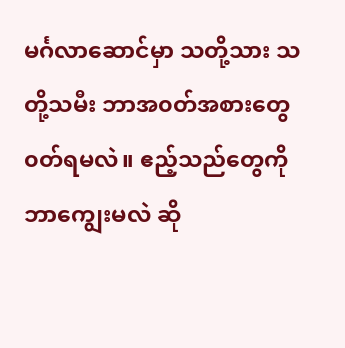မင်္ဂလာဆောင်မှာ သတို့သား သတို့သမီး ဘာအ၀တ်အစားတွေ ၀တ်ရမလဲ။ ဧည့်သည်တွေကို ဘာကျွေးမလဲ ဆို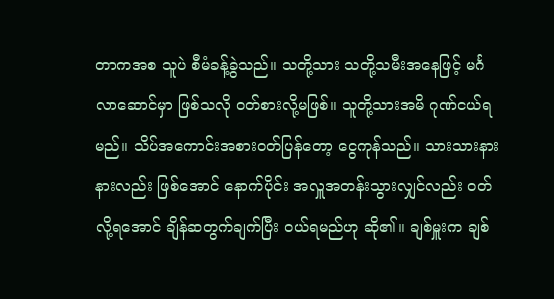တာကအစ သူပဲ စီမံခန့်ခွဲသည်။ သတို့သား သတို့သမီးအနေဖြင့် မင်္ဂလာဆောင်မှာ ဖြစ်သလို ၀တ်စားလို့မဖြစ်။ သူတို့သားအမိ ဂုဏ်ငယ်ရ မည်။ သိပ်အကောင်းအစား၀တ်ပြန်တော့ ငွေကုန်သည်။ သားသားနားနားလည်း ဖြစ်အောင် နောက်ပိုင်း အလှူအတန်းသွားလျှင်လည်း ၀တ်လို့ရအောင် ချိန်ဆတွက်ချက်ပြီး ၀ယ်ရမည်ဟု ဆို၏။ ချစ်မှူးက ချစ်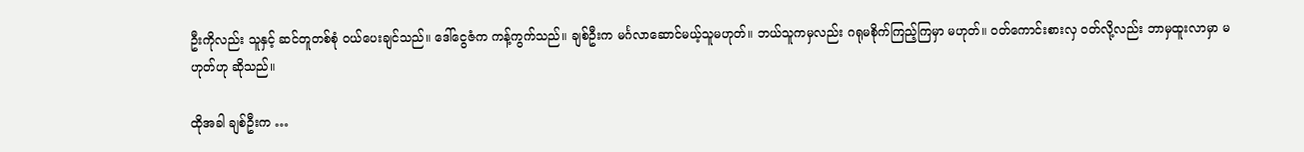ဦးကိုလည်း သူနှင့် ဆင်တူတစ်စုံ ၀ယ်ပေးချင်သည်။ ဒေါ်ငွေဇံက ကန့်ကွက်သည်။ ချစ်ဦးက မင်္ဂလာဆောင်မယ့်သူမဟုတ်။ ဘယ်သူကမှလည်း ဂရုမစိုက်ကြည့်ကြမှာ မဟုတ်။ ၀တ်ကောင်းစားလှ ၀တ်လို့လည်း ဘာမှထူးလာမှာ မဟုတ်ဟု ဆိုသည်။

ထိုအခါ ချစ်ဦးက …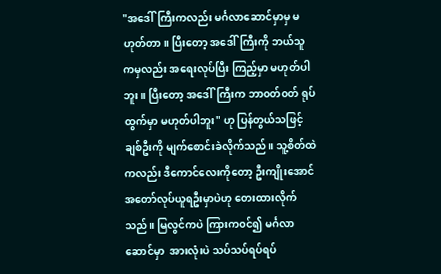"အဒေါ်ကြီးကလည်း မင်္ဂလာဆောင်မှာမှ မဟုတ်တာ။ ပြီးတော့ အဒေါ်ကြီးကို ဘယ်သူကမှလည်း အရေးလုပ်ပြီး ကြည့်မှာ မဟုတ်ပါဘူး။ ပြီးတော့ အဒေါ်ကြီးက ဘာ၀တ်၀တ် ရုပ်ထွက်မှာ မဟုတ်ပါဘူး" ဟု ပြန်တွယ်သဖြင့် ချစ်ဦးကို မျက်စောင်းခဲလိုက်သည်။ သူ့စိတ်ထဲကလည်း ဒီကောင်လေးကိုတော့ ဦးကျိုးအောင် အတော်လုပ်ယူရဦးမှာပဲဟု တေးထားလိုက်သည်။ မြလွင်ကပဲ ကြားက၀င်၍ မင်္ဂလာဆောင်မှာ  အားလုံးပဲ သပ်သပ်ရပ်ရပ်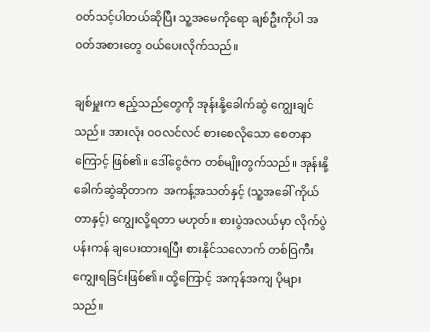၀တ်သင့်ပါတယ်ဆိုပြီး သူ့အမေကိုရော ချစ်ဦးကိုပါ အ၀တ်အစားတွေ ၀ယ်ပေးလိုက်သည်။

ချစ်မှူးက ဧည့်သည်တွေကို အုန်းနို့ခေါက်ဆွဲ ကျွေးချင်သည်။ အားလုံး ၀၀လင်လင် စားစေလိုသော စေတနာကြောင့် ဖြစ်၏။ ဒေါ်ငွေဇံက တစ်မျိုးတွက်သည်။ အုန်းနို့ခေါက်ဆွဲဆိုတာက  အကန့်အသတ်နှင့် (သူ့အခေါ် ကိုယ်တာနှင့်) ကျွေးလို့ရတာ မဟုတ်။ စားပွဲအလယ်မှာ လိုက်ပွဲပန်းကန် ချပေးထားရပြီး စားနိုင်သလောက် တစ်ဝြကီး ကျွေးရခြင်းဖြစ်၏။ ထို့ကြောင့် အကုန်အကျ ပိုများသည်။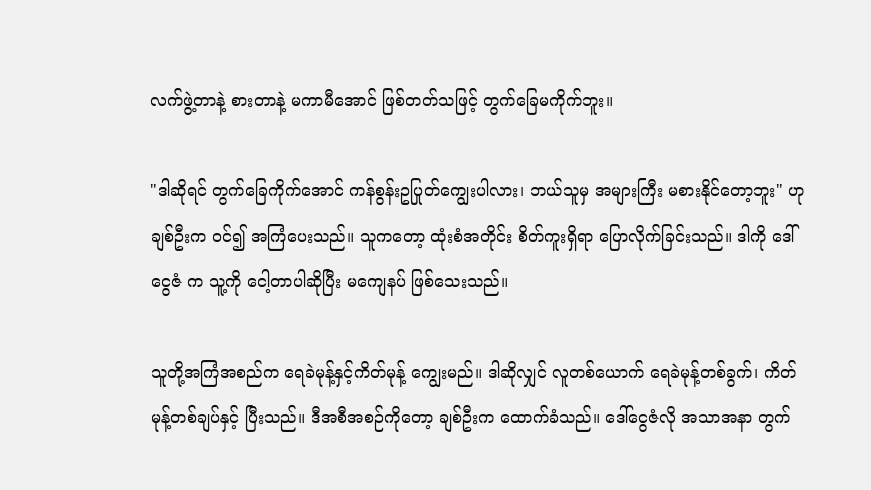လက်ဖွဲ့တာနဲ့ စားတာနဲ့ မကာမီအောင် ဖြစ်တတ်သဖြင့် တွက်ခြေမကိုက်ဘူး။

"ဒါဆိုရင် တွက်ခြေကိုက်အောင် ကန်စွန်းဥပြုတ်ကျွေးပါလား၊ ဘယ်သူမှ အများကြီး မစားနိုင်တော့ဘူး" ဟု ချစ်ဦးက ၀င်၍ အကြံပေးသည်။ သူကတော့ ထုံးစံအတိုင်း စိတ်ကူးရှိရာ ပြောလိုက်ခြင်းသည်။ ဒါကို ဒေါ်ငွေဇံ က သူ့ကို ငေါ့တာပါဆိုပြီး မကျေနပ် ဖြစ်သေးသည်။

သူတို့အကြံအစည်က ရေခဲမုန့်နှင့်ကိတ်မုန့် ကျွေးမည်။ ဒါဆိုလျှင် လူတစ်ယောက် ရေခဲမုန့်တစ်ခွက်၊ ကိတ်မုန့်တစ်ချပ်နှင့် ပြီးသည်။ ဒီအစီအစဉ်ကိုတော့ ချစ်ဦးက ထောက်ခံသည်။ ဒေါ်ငွေဇံလို အသာအနာ တွက်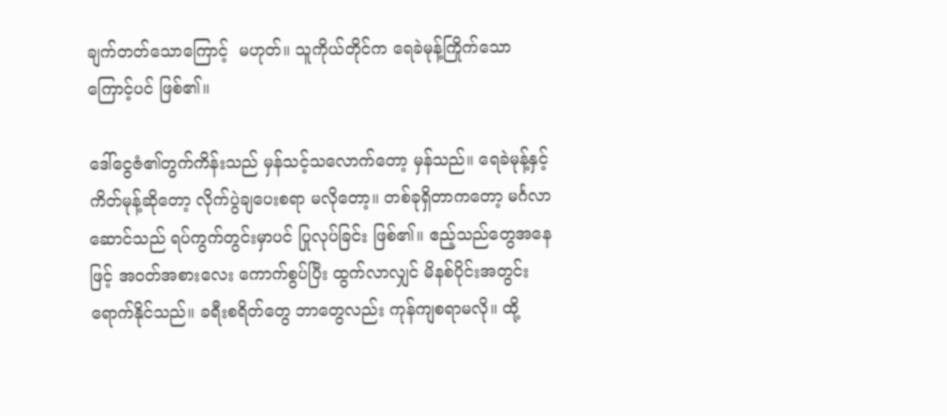ချက်တတ်သောကြောင့်  မဟုတ်။ သူကိုယ်တိုင်က ရေခဲမုန့်ကြိုက်သောကြောင့်ပင် ဖြစ်၏။

ဒေါ်ငွေဇံ၏တွက်ကိန်းသည် မှန်သင့်သလောက်တော့ မှန်သည်။ ရေခဲမုန့်နှင့် ကိတ်မုန့်ဆိုတော့ လိုက်ပွဲချပေးစရာ မလိုတော့။ တစ်ခုရှိတာကတော့ မင်္ဂလာဆောင်သည် ရပ်ကွက်တွင်းမှာပင် ပြုလုပ်ခြင်း ဖြစ်၏။ ဧည့်သည်တွေအနေဖြင့် အ၀တ်အစားလေး ကောက်စွပ်ပြီး ထွက်လာလျှင် မိနစ်ပိုင်းအတွင်း ရောက်နိုင်သည်။ ခရီးစရိတ်တွေ ဘာတွေလည်း ကုန်ကျစရာမလို။ ထို့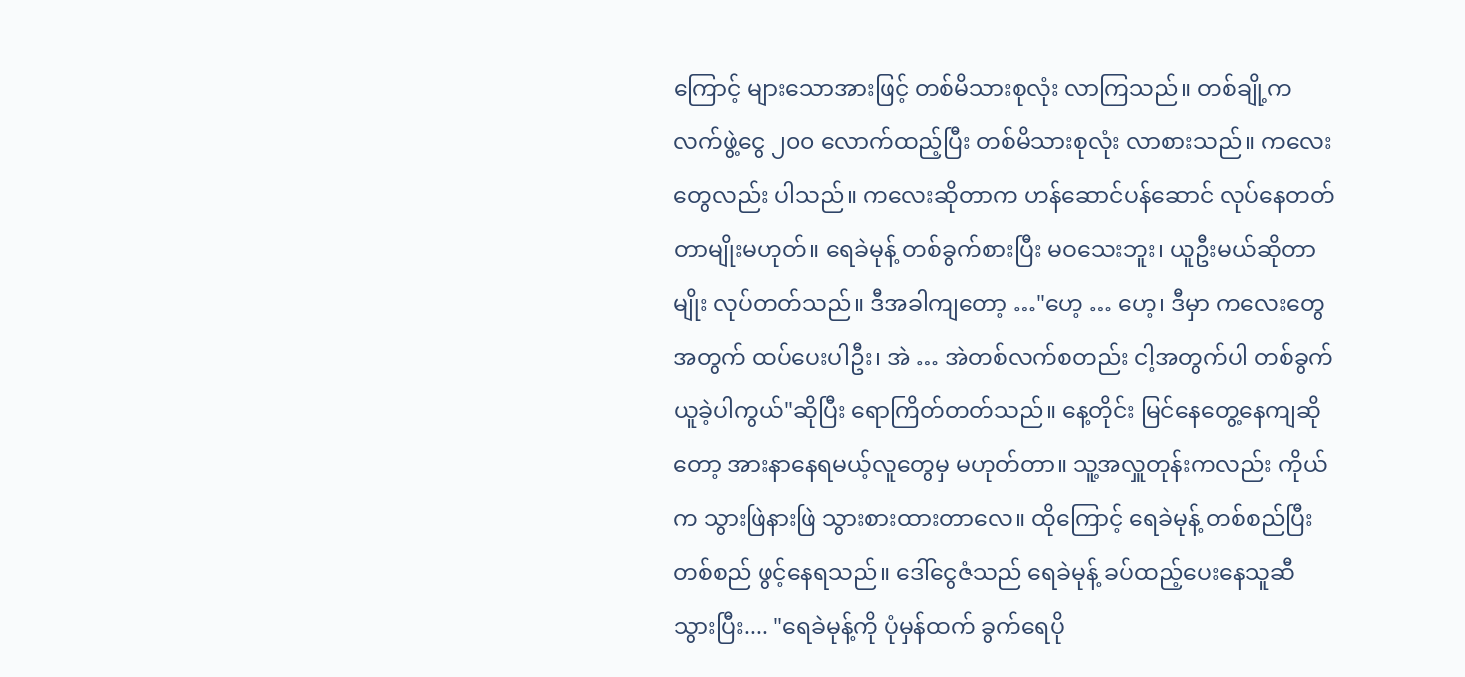ကြောင့် များသောအားဖြင့် တစ်မိသားစုလုံး လာကြသည်။ တစ်ချို့က လက်ဖွဲ့ငွေ ၂၀၀ လောက်ထည့်ပြီး တစ်မိသားစုလုံး လာစားသည်။ ကလေးတွေလည်း ပါသည်။ ကလေးဆိုတာက ဟန်ဆောင်ပန်ဆောင် လုပ်နေတတ်တာမျိုးမဟုတ်။ ရေခဲမုန့် တစ်ခွက်စားပြီး မဝသေးဘူး၊ ယူဦးမယ်ဆိုတာမျိုး လုပ်တတ်သည်။ ဒီအခါကျတော့ …"ဟေ့ … ဟေ့၊ ဒီမှာ ကလေးတွေအတွက် ထပ်ပေးပါဦး၊ အဲ … အဲတစ်လက်စတည်း ငါ့အတွက်ပါ တစ်ခွက် ယူခဲ့ပါကွယ်"ဆိုပြီး ရောကြိတ်တတ်သည်။ နေ့တိုင်း မြင်နေတွေ့နေကျဆိုတော့ အားနာနေရမယ့်လူတွေမှ မဟုတ်တာ။ သူ့အလှူတုန်းကလည်း ကိုယ်က သွားဖြဲနားဖြဲ သွားစားထားတာလေ။ ထိုကြောင့် ရေခဲမုန့် တစ်စည်ပြီးတစ်စည် ဖွင့်နေရသည်။ ဒေါ်ငွေဇံသည် ရေခဲမုန့် ခပ်ထည့်ပေးနေသူဆီ သွားပြီး.... "ရေခဲမုန့်ကို ပုံမှန်ထက် ခွက်ရေပို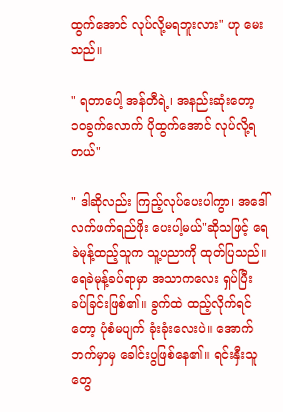ထွက်အောင် လုပ်လို့မရဘူးလား" ဟု မေးသည်။

" ရတာပေါ့ အန်တီရဲ့၊ အနည်းဆုံးတော့ ၁၀ခွက်လောက် ပိုထွက်အောင် လုပ်လို့ရတယ်"

" ဒါဆိုလည်း ကြည့်လုပ်ပေးပါကွာ၊ အဒေါ် လက်ဖက်ရည်ဖိုး ပေးပါ့မယ်"ဆိုသဖြင့် ရေခဲမုန့်ထည့်သူက သူ့ပညာကို ထုတ်ပြသည်။ ရေခဲမုန့်ခပ်ရာမှာ အသာကလေး ရှပ်ပြီး ခပ်ခြင်းဖြစ်၏။ ခွက်ထဲ ထည့်လိုက်ရင်တော့ ပုံစံမပျက် ခုံးခုံးလေးပဲ။ အောက်ဘက်မှာမှ ခေါင်းပွဖြစ်နေ၏။ ရင်းနှီးသူတွေ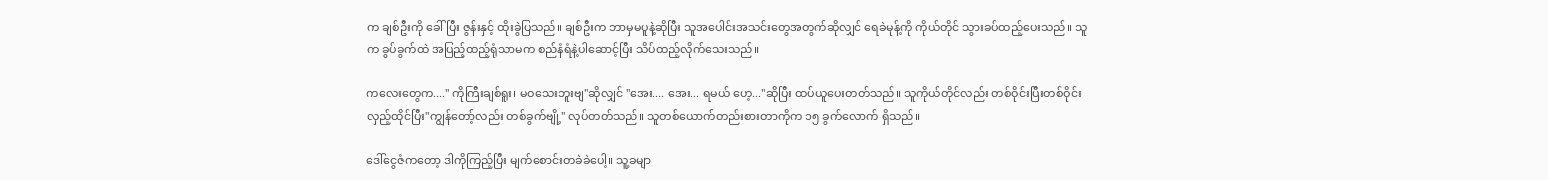က ချစ်ဦးကို ခေါ်ပြီး ဇွန်းနှင့် ထိုးခွဲပြသည်။ ချစ်ဦးက ဘာမှမပူနဲ့ဆိုပြီး သူအပေါင်းအသင်းတွေအတွက်ဆိုလျှင် ရေခဲမုန့်ကို ကိုယ်တိုင် သွားခပ်ထည့်ပေးသည်။ သူက ခွပ်ခွက်ထဲ အပြည့်ထည့်ရုံသာမက စည်နံရံနဲ့ပါဆောင့်ပြီး သိပ်ထည့်လိုက်သေးသည်။

ကလေးတွေက...." ကိုကြီးချစ်ရူး၊ မဝသေးဘူးဗျ"ဆိုလျှင် "အေး.... အေး... ရမယ် ဟေ့..."ဆိုပြီး ထပ်ယူပေးတတ်သည်။ သူကိုယ်တိုင်လည်း တစ်ဝိုင်းပြီးတစ်ဝိုင်း လှည့်ထိုင်ပြီး"ကျွန်တော့်လည်း တစ်ခွက်ဗျို့" လုပ်တတ်သည်။ သူတစ်ယောက်တည်းစားတာကိုက ၁၅ ခွက်လောက် ရှိသည်။

ဒေါ်ငွေဇံကတော့ ဒါကိုကြည့်ပြီး မျက်စောင်းတခဲခဲပေါ့။ သူ့ခမျာ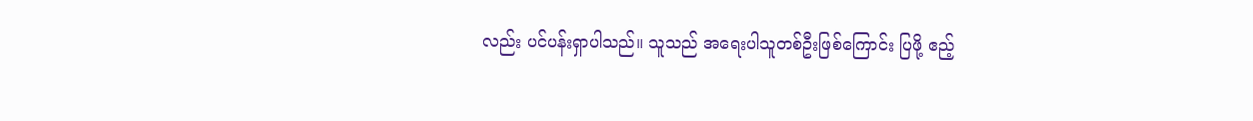လည်း ပင်ပန်းရှာပါသည်။ သူသည် အရေးပါသူတစ်ဦးဖြစ်ကြောင်း ပြဖို့ ဧည့်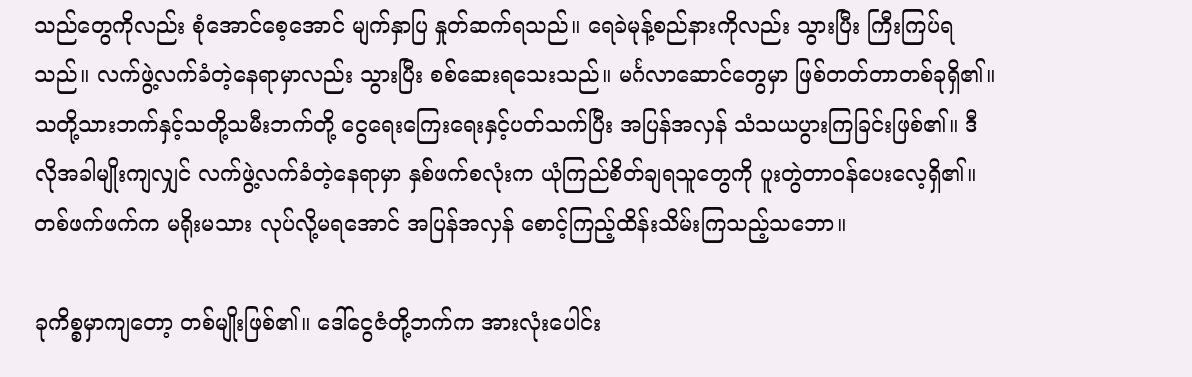သည်တွေကိုလည်း စုံအောင်စေ့အောင် မျက်နှာပြ နှုတ်ဆက်ရသည်။ ရေခဲမုန့်စည်နားကိုလည်း သွားပြီး ကြီးကြပ်ရသည်။ လက်ဖွဲ့လက်ခံတဲ့နေရာမှာလည်း သွားပြီး စစ်ဆေးရသေးသည်။ မင်္ဂလာဆောင်တွေမှာ ဖြစ်တတ်တာတစ်ခုရှိ၏။ သတို့သားဘက်နှင့်သတို့သမီးဘက်တို့ ငွေရေးကြေးရေးနှင့်ပတ်သက်ပြီး အပြန်အလှန် သံသယပွားကြခြင်းဖြစ်၏။ ဒီလိုအခါမျိုးကျလျှင် လက်ဖွဲ့လက်ခံတဲ့နေရာမှာ နှစ်ဖက်စလုံးက ယုံကြည်စိတ်ချရသူတွေကို ပူးတွဲတာဝန်ပေးလေ့ရှိ၏။ တစ်ဖက်ဖက်က မရိုးမသား လုပ်လို့မရအောင် အပြန်အလှန် စောင့်ကြည့်ထိန်းသိမ်းကြသည့်သဘော။

ခုကိစ္စမှာကျတော့ တစ်မျိုးဖြစ်၏။ ဒေါ်ငွေဇံတို့ဘက်က အားလုံးပေါင်း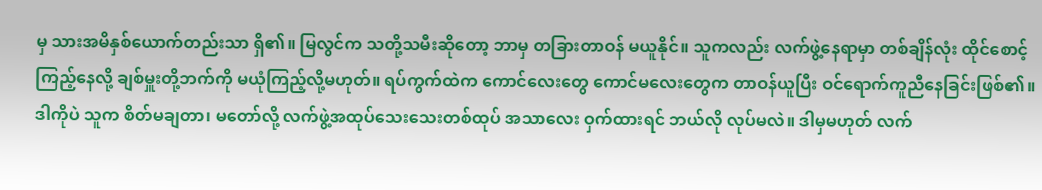မှ သားအမိနှစ်ယောက်တည်းသာ ရှိ၏။ မြလွင်က သတို့သမီးဆိုတော့ ဘာမှ တခြားတာဝန် မယူနိုင်။ သူကလည်း လက်ဖွဲ့နေရာမှာ တစ်ချိန်လုံး ထိုင်စောင့်ကြည့်နေလို့ ချစ်မှူးတို့ဘက်ကို မယုံကြည့်လို့မဟုတ်။ ရပ်ကွက်ထဲက ကောင်လေးတွေ ကောင်မလေးတွေက တာဝန်ယူပြီး ဝင်ရောက်ကူညီနေခြင်းဖြစ်၏။ ဒါကိုပဲ သူက စိတ်မချတာ၊ မတော်လို့ လက်ဖွဲ့အထုပ်သေးသေးတစ်ထုပ် အသာလေး ဝှက်ထားရင် ဘယ်လို လုပ်မလဲ။ ဒါမှမဟုတ် လက်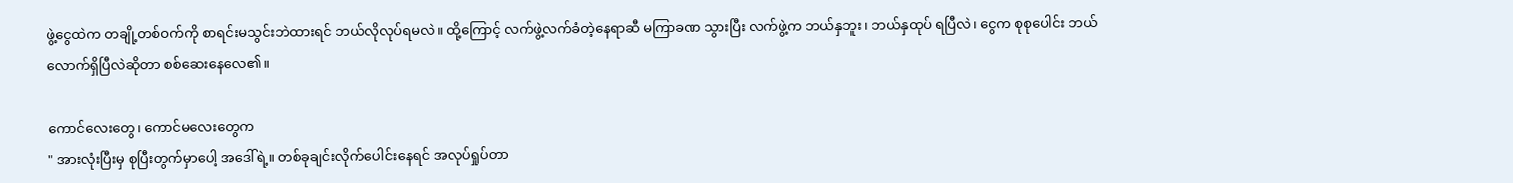ဖွဲ့ငွေထဲက တချို့တစ်ဝက်ကို စာရင်းမသွင်းဘဲထားရင် ဘယ်လိုလုပ်ရမလဲ။ ထို့ကြောင့် လက်ဖွဲ့လက်ခံတဲ့နေရာဆီ မကြာခဏ သွားပြီး လက်ဖွဲ့က ဘယ်နှဘူး၊ ဘယ်နှထုပ် ရပြီလဲ၊ ငွေက စုစုပေါင်း ဘယ်လောက်ရှိပြီလဲဆိုတာ စစ်ဆေးနေလေ၏။

ကောင်လေးတွေ၊ ကောင်မလေးတွေက
" အားလုံးပြီးမှ စုပြီးတွက်မှာပေါ့ အဒေါ်ရဲ့။ တစ်ခုချင်းလိုက်ပေါင်းနေရင် အလုပ်ရှုပ်တာ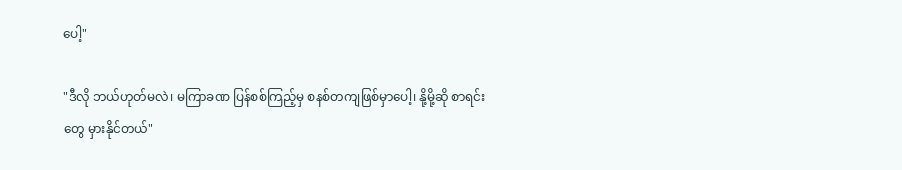ပေါ့"

"ဒီလို ဘယ်ဟုတ်မလဲ၊ မကြာခဏ ပြန်စစ်ကြည့်မှ စနစ်တကျဖြစ်မှာပေါ့၊ နို့မို့ဆို စာရင်းတွေ မှားနိုင်တယ်"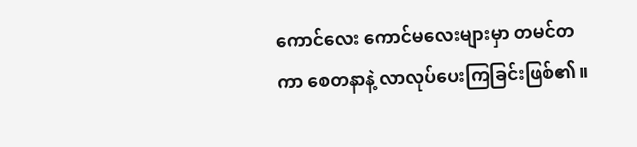ကောင်လေး ကောင်မလေးများမှာ တမင်တကာ စေတနာနဲ့ လာလုပ်ပေးကြခြင်းဖြစ်၏။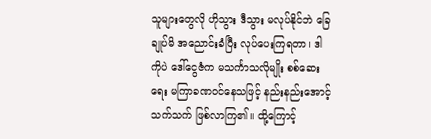သူများတွေလို ဟိုသွား ဒီသွား မလုပ်နိုင်ဘဲ ခြေချုပ်မိ အညောင်းခံပြီး လုပ်ပေးကြရတာ၊ ဒါကိုပဲ ဒေါ်ငွေဇံက မသင်္ကာသလိုမျိုး စစ်ဆေးရေး မကြာခဏဝင်နေသဖြင့် နည်းနည်းအောင့်သက်သက် ဖြစ်လာကြ၏။ ထို့ကြောင့်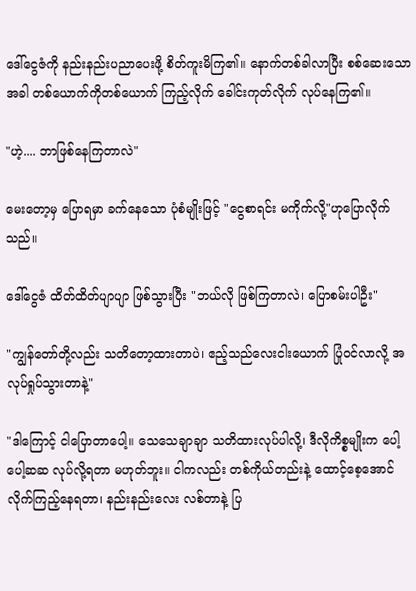ဒေါ်ငွေဇံကို နည်းနည်းပညာပေးဖို့ စိတ်ကူးမိကြ၏။ နောက်တစ်ခါလာပြီး စစ်ဆေးသောအခါ တစ်ယောက်ကိုတစ်ယောက် ကြည့်လိုက် ခေါင်းကုတ်လိုက် လုပ်နေကြ၏။

"ဟဲ့.... ဘာဖြစ်နေကြတာလဲ"

မေးတော့မှ ပြောရမှာ ခက်နေသော ပုံစံမျိုးဖြင့် "ငွေစာရင်း မကိုက်လို့"ဟုပြောလိုက်သည်။

ဒေါ်ငွေဇံ ထိတ်ထိတ်ပျာပျာ ဖြစ်သွားပြီး "ဘယ်လို ဖြစ်ကြတာလဲ၊ ပြောစမ်းပါဦး"

"ကျွန်တော်တို့လည်း သတိတော့ထားတာပဲ၊ ဧည့်သည်လေးငါးယောက် ပြုံဝင်လာလို့ အလုပ်ရှုပ်သွားတာနဲ့"

"ဒါကြောင့် ငါပြောတာပေါ့။ သေသေချာချာ သတိထားလုပ်ပါလို့၊ ဒီလိုကိစ္စမျိုးက ပေါ့ပေါ့ဆဆ လုပ်လို့ရတာ မဟုတ်ဘူး။ ငါကလည်း တစ်ကိုယ်တည်းနဲ့ ထောင့်စေ့အောင် လိုက်ကြည့်နေရတာ၊ နည်းနည်းလေး လစ်တာနဲ့ ပြ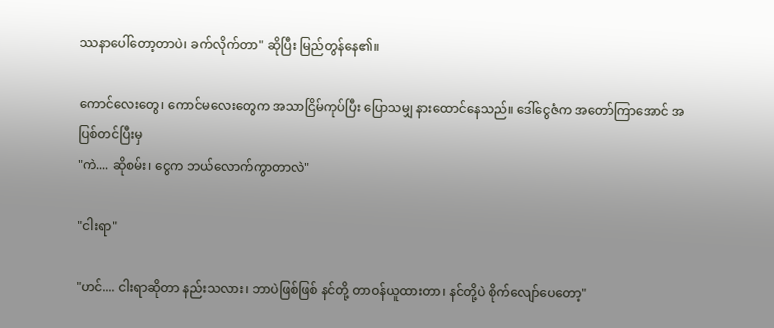ဿနာပေါ်တော့တာပဲ၊ ခက်လိုက်တာ" ဆိုပြီး မြည်တွန်နေ၏။

ကောင်လေးတွေ၊ ကောင်မလေးတွေက အသာငြိမ်ကုပ်ပြီး ပြောသမျှ နားထောင်နေသည်။ ဒေါ်ငွေဇံက အတော်ကြာအောင် အပြစ်တင်ပြီးမှ
"ကဲ.... ဆိုစမ်း၊ ငွေက ဘယ်လောက်ကွာတာလဲ"

"ငါးရာ"

"ဟင်.... ငါးရာဆိုတာ နည်းသလား၊ ဘာပဲဖြစ်ဖြစ် နင်တို့ တာဝန်ယူထားတာ၊ နင်တို့ပဲ စိုက်လျော်ပေတော့"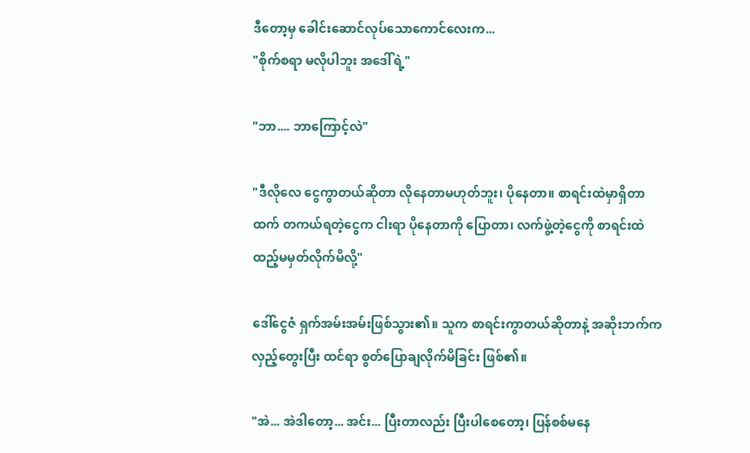ဒီတော့မှ ခေါင်းဆောင်လုပ်သောကောင်လေးက...
"စိုက်စရာ မလိုပါဘူး အဒေါ်ရဲ့"

"ဘာ.... ဘာကြောင့်လဲ"

"ဒီလိုလေ ငွေကွာတယ်ဆိုတာ လိုနေတာမဟုတ်ဘူး၊ ပိုနေတာ။ စာရင်းထဲမှာရှိတာထက် တကယ်ရတဲ့ငွေက ငါးရာ ပိုနေတာကို ပြောတာ၊ လက်ဖွဲ့တဲ့ငွေကို စာရင်းထဲ ထည့်မမှတ်လိုက်မိလို့"

ဒေါ်ငွေဇံ ရှက်အမ်းအမ်းဖြစ်သွား၏။ သူက စာရင်းကွာတယ်ဆိုတာနဲ့ အဆိုးဘက်က လှည့်တွေးပြီး ထင်ရာ စွတ်ပြောချလိုက်မိခြင်း ဖြစ်၏။

"အဲ... အဲဒါတော့... အင်း... ပြီးတာလည်း ပြီးပါစေတော့၊ ပြန်စစ်မနေ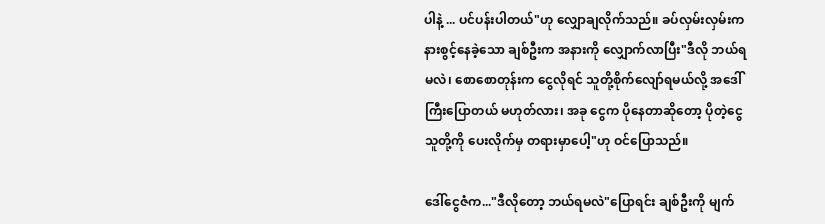ပါနဲ့ ... ပင်ပန်းပါတယ်"ဟု လျှောချလိုက်သည်။ ခပ်လှမ်းလှမ်းက နားစွင့်နေခဲ့သော ချစ်ဦးက အနားကို လျှောက်လာပြီး"ဒီလို ဘယ်ရမလဲ၊ စောစောတုန်းက ငွေလိုရင် သူတို့စိုက်လျော်ရမယ်လို့ အဒေါ်ကြီးပြောတယ် မဟုတ်လား၊ အခု ငွေက ပိုနေတာဆိုတော့ ပိုတဲ့ငွေ သူတို့ကို ပေးလိုက်မှ တရားမှာပေါ့"ဟု ဝင်ပြောသည်။

ဒေါ်ငွေဇံက..."ဒီလိုတော့ ဘယ်ရမလဲ"ပြောရင်း ချစ်ဦးကို မျက်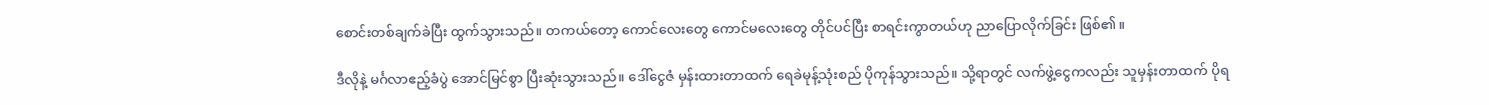စောင်းတစ်ချက်ခဲပြီး ထွက်သွားသည်။ တကယ်တော့ ကောင်လေးတွေ ကောင်မလေးတွေ တိုင်ပင်ပြီး စာရင်းကွာတယ်ဟု ညာပြောလိုက်ခြင်း ဖြစ်၏။

ဒီလိုနဲ့ မင်္ဂလာဧည့်ခံပွဲ အောင်မြင်စွာ ပြီးဆုံးသွားသည်။ ဒေါ်ငွေဇံ မှန်းထားတာထက် ရေခဲမုန့်သုံးစည် ပိုကုန်သွားသည်။ သို့ရာတွင် လက်ဖွဲ့ငွေကလည်း သူမှန်းတာထက် ပိုရ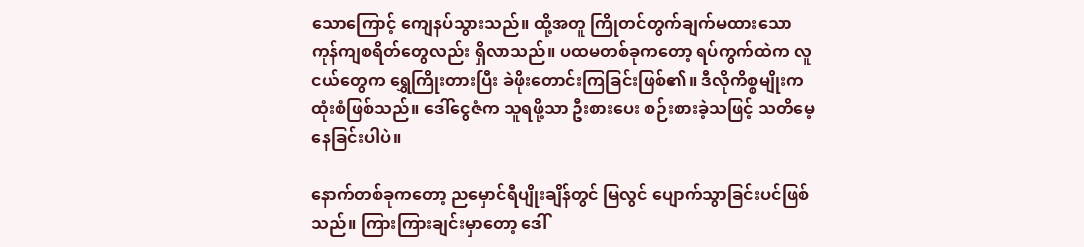သောကြောင့် ကျေနပ်သွားသည်။ ထို့အတူ ကြိုတင်တွက်ချက်မထားသော ကုန်ကျစရိတ်တွေလည်း ရှိလာသည်။ ပထမတစ်ခုကတော့ ရပ်ကွက်ထဲက လူငယ်တွေက ရွှေကြိုးတားပြီး ခဲဖိုးတောင်းကြခြင်းဖြစ်၏။ ဒီလိုကိစ္စမျိုးက ထုံးစံဖြစ်သည်။ ဒေါ်ငွေဇံက သူရဖို့သာ ဦးစားပေး စဉ်းစားခဲ့သဖြင့် သတိမေ့နေခြင်းပါပဲ။

နောက်တစ်ခုကတော့ ညမှောင်ရီပျိုးချိန်တွင် မြလွင် ပျောက်သွာခြင်းပင်ဖြစ်သည်။ ကြားကြားချင်းမှာတော့ ဒေါ်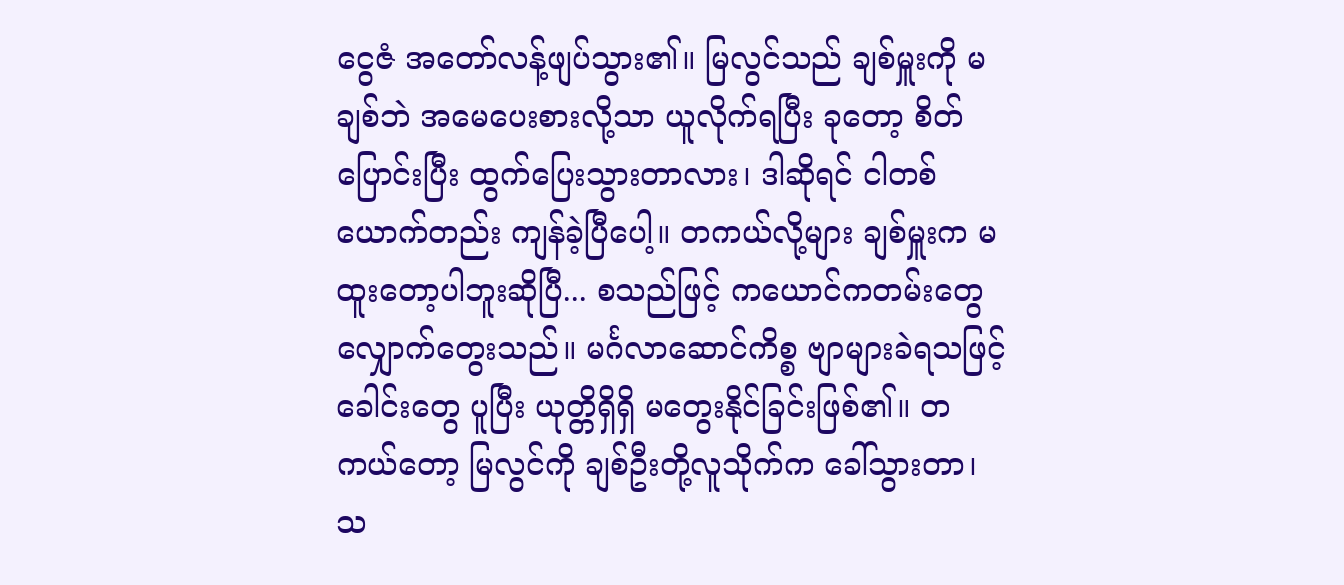ငွေဇံ အတော်လန့်ဖျပ်သွား၏။ မြလွင်သည် ချစ်မှူးကို မချစ်ဘဲ အမေပေးစားလို့သာ ယူလိုက်ရပြီး ခုတော့ စိတ်ပြောင်းပြီး ထွက်ပြေးသွားတာလား၊ ဒါဆိုရင် ငါတစ်ယောက်တည်း ကျန်ခဲ့ပြီပေါ့။ တကယ်လို့များ ချစ်မှူးက မထူးတော့ပါဘူးဆိုပြီ... စသည်ဖြင့် ကယောင်ကတမ်းတွေ လျှောက်တွေးသည်။ မင်္ဂလာဆောင်ကိစ္စ ဗျာများခဲရသဖြင့် ခေါင်းတွေ ပူပြီး ယုတ္တိရှိရှိ မတွေးနိုင်ခြင်းဖြစ်၏။ တကယ်တော့ မြလွင်ကို ချစ်ဦးတို့လူသိုက်က ခေါ်သွားတာ၊ သ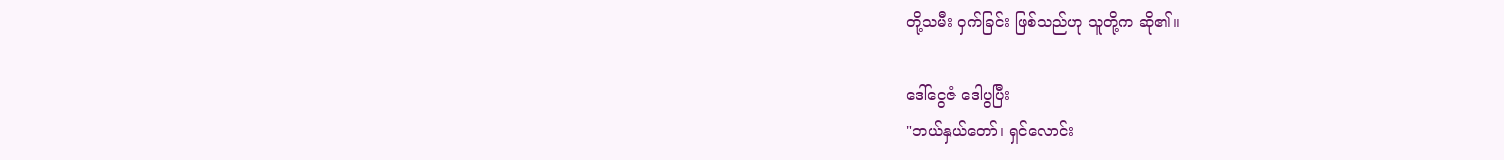တို့သမီး ဝှက်ခြင်း ဖြစ်သည်ဟု သူတို့က ဆို၏။

ဒေါ်ငွေဇံ ဒေါပွပြီး
"ဘယ်နှယ်တော်၊ ရှင်လောင်း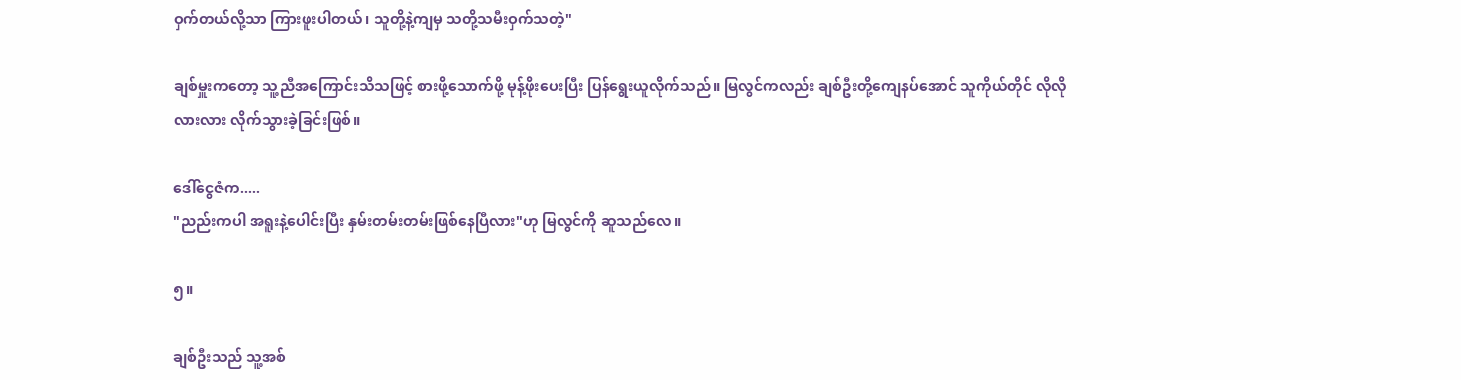ဝှက်တယ်လို့သာ ကြားဖူးပါတယ်၊ သူတို့နဲ့ကျမှ သတို့သမီးဝှက်သတဲ့"

ချစ်မှူးကတော့ သူ့ညီအကြောင်းသိသဖြင့် စားဖို့သောက်ဖို့ မုန့်ဖိုးပေးပြီး ပြန်ရွေးယူလိုက်သည်။ မြလွင်ကလည်း ချစ်ဦးတို့ကျေနပ်အောင် သူကိုယ်တိုင် လိုလိုလားလား လိုက်သွားခဲ့ခြင်းဖြစ်။

ဒေါ်ငွေဇံက.....
"ညည်းကပါ အရူးနဲ့ပေါင်းပြီး နှမ်းတမ်းတမ်းဖြစ်နေပြီလား"ဟု မြလွင်ကို ဆူသည်လေ။

၅။

ချစ်ဦးသည် သူ့အစ်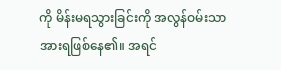ကို မိန်းမရသွားခြင်းကို အလွန်ဝမ်းသာအားရဖြစ်နေ၏။ အရင်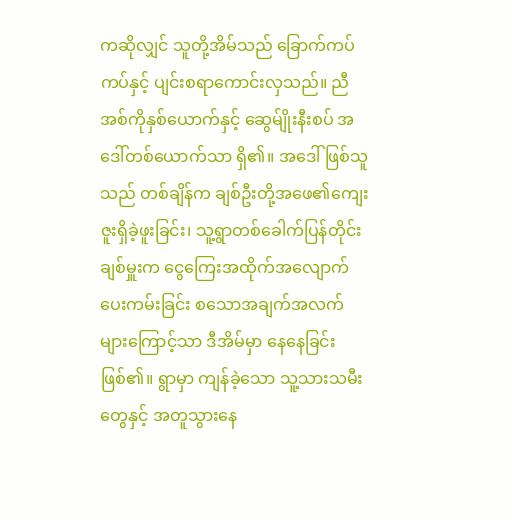ကဆိုလျှင် သူတို့အိမ်သည် ခြောက်ကပ်ကပ်နှင့် ပျင်းစရာကောင်းလှသည်။ ညီအစ်ကိုနှစ်ယောက်နှင့် ဆွေမ်ျိုးနီးစပ် အဒေါ်တစ်ယောက်သာ ရှိ၏။ အဒေါ်ဖြစ်သူသည် တစ်ချိန်က ချစ်ဦးတို့အဖေ၏ကျေးဇူးရှိခဲ့ဖူးခြင်း၊ သူ့ရွာတစ်ခေါက်ပြန်တိုင်း ချစ်မှူးက ငွေကြေးအထိုက်အလျောက် ပေးကမ်းခြင်း စသောအချက်အလက်များကြောင့်သာ ဒီအိမ်မှာ နေနေခြင်း ဖြစ်၏။ ရွာမှာ ကျန်ခဲ့သော သူ့သားသမီးတွေနှင့် အတူသွားနေ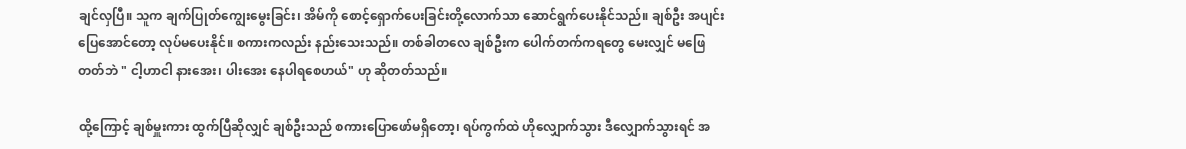ချင်လှပြီ။ သူက ချက်ပြုတ်ကျွေးမွေးခြင်း၊ အိမ်ကို စောင့်ရှောက်ပေးခြင်းတို့လောက်သာ ဆောင်ရွက်ပေးနိုင်သည်။ ချစ်ဦး အပျင်းပြေအောင်တော့ လုပ်မပေးနိုင်။ စကားကလည်း နည်းသေးသည်။ တစ်ခါတလေ ချစ်ဦးက ပေါက်တက်ကရတွေ မေးလျှင် မဖြေတတ်ဘဲ " ငါ့ဟာငါ နားအေး၊ ပါးအေး နေပါရစေဟယ်" ဟု ဆိုတတ်သည်။

ထို့ကြောင့် ချစ်မှူးကား ထွက်ပြီဆိုလျှင် ချစ်ဦးသည် စကားပြောဖော်မရှိတော့၊ ရပ်ကွက်ထဲ ဟိုလျှောက်သွား ဒီလျှောက်သွားရင် အ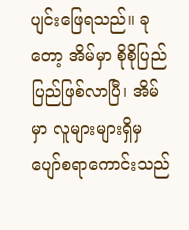ပျင်းဖြေရသည်။ ခုတော့ အိမ်မှာ စိုစိုပြည်ပြည်ဖြစ်လာပြီ၊ အိမ်မှာ လူများများရှိမှ ပျော်စရာကောင်းသည်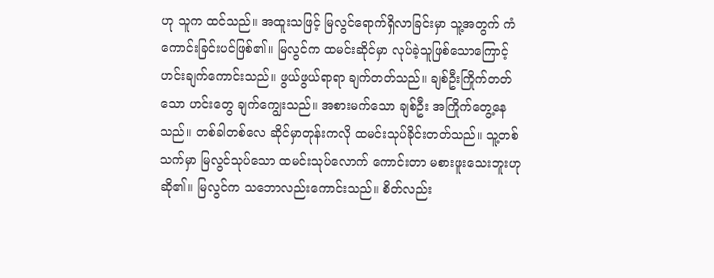ဟု သူက ထင်သည်။ အထူးသဖြင့် မြလွင်ရောက်ရှိလာခြင်းမှာ သူ့အတွက် ကံကောင်းခြင်းပင်ဖြစ်၏။ မြလွင်က ထမင်းဆိုင်မှာ လုပ်ခဲ့သူဖြစ်သောကြောင့် ဟင်းချက်ကောင်းသည်။ ဖွယ်ဖွယ်ရာရာ ချက်တတ်သည်။ ချစ်ဦးကြိုက်တတ်သော ဟင်းတွေ ချက်ကျွေးသည်။ အစားမက်သော ချစ်ဦး အကြိုက်တွေ့နေသည်။ တစ်ခါတစ်လေ ဆိုင်မှာတုန်းကလို ထမင်းသုပ်ခိုင်းတတ်သည်။ သူ့တစ်သက်မှာ မြလွင်သုပ်သော ထမင်းသုပ်လောက် ကောင်းတာ မစားဖူးသေးဘူးဟု ဆို၏။ မြလွင်က သဘောလည်းကောင်းသည်။ စိတ်လည်း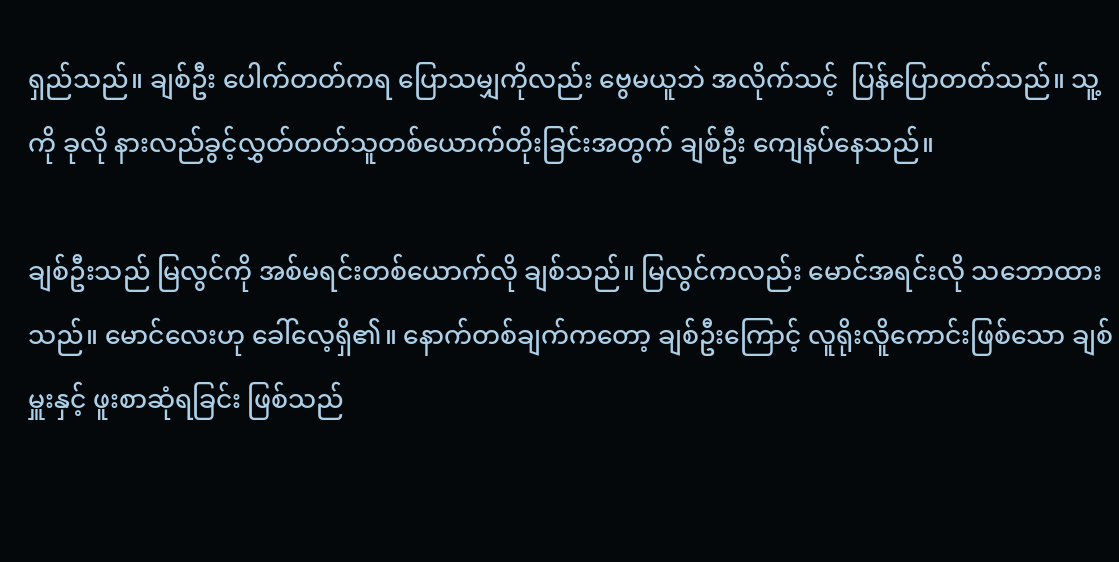ရှည်သည်။ ချစ်ဦး ပေါက်တတ်ကရ ပြောသမျှကိုလည်း ဗွေမယူဘဲ အလိုက်သင့်  ပြန်ပြောတတ်သည်။ သူ့ကို ခုလို နားလည်ခွင့်လွှတ်တတ်သူတစ်ယောက်တိုးခြင်းအတွက် ချစ်ဦး ကျေနပ်နေသည်။

ချစ်ဦးသည် မြလွင်ကို အစ်မရင်းတစ်ယောက်လို ချစ်သည်။ မြလွင်ကလည်း မောင်အရင်းလို သဘောထားသည်။ မောင်လေးဟု ခေါ်လေ့ရှိ၏။ နောက်တစ်ချက်ကတော့ ချစ်ဦးကြောင့် လူရိုးလိူကောင်းဖြစ်သော ချစ်မှူးနှင့် ဖူးစာဆုံရခြင်း ဖြစ်သည်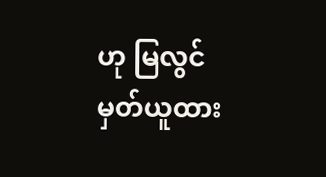ဟု မြလွင် မှတ်ယူထား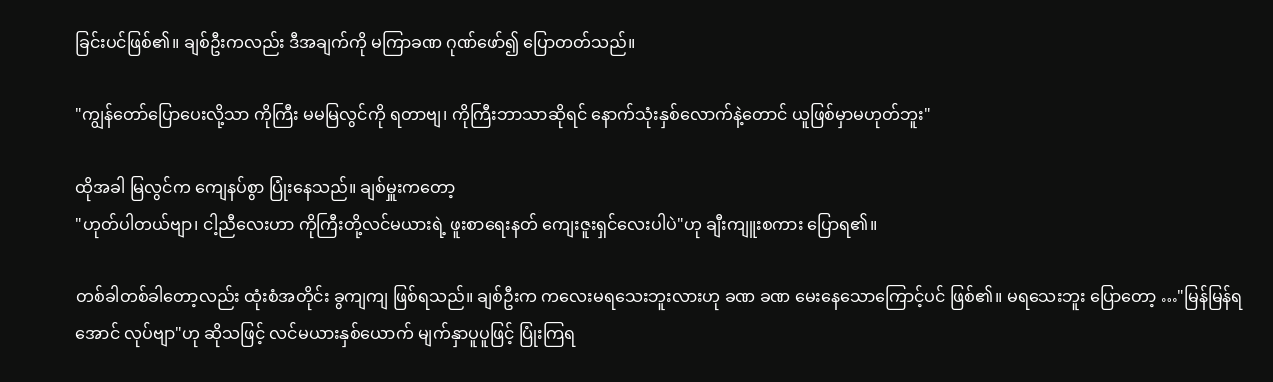ခြင်းပင်ဖြစ်၏။ ချစ်ဦးကလည်း ဒီအချက်ကို မကြာခဏ ဂုဏ်ဖော်၍ ပြောတတ်သည်။

"ကျွန်တော်ပြောပေးလို့သာ ကိုကြီး မမမြလွင်ကို ရတာဗျ၊ ကိုကြီးဘာသာဆိုရင် နောက်သုံးနှစ်လောက်နဲ့တောင် ယူဖြစ်မှာမဟုတ်ဘူး"

ထိုအခါ မြလွင်က ကျေနပ်စွာ ပြုံးနေသည်။ ချစ်မှူးကတော့
"ဟုတ်ပါတယ်ဗျာ၊ ငါ့ညီလေးဟာ ကိုကြီးတို့လင်မယားရဲ့ ဖူးစာရေးနတ် ကျေးဇူးရှင်လေးပါပဲ"ဟု ချီးကျူးစကား ပြောရ၏။

တစ်ခါတစ်ခါတော့လည်း ထုံးစံအတိုင်း ခွကျကျ ဖြစ်ရသည်။ ချစ်ဦးက ကလေးမရသေးဘူးလားဟု ခဏ ခဏ မေးနေသောကြောင့်ပင် ဖြစ်၏။ မရသေးဘူး ပြောတော့ …"မြန်မြန်ရအောင် လုပ်ဗျာ"ဟု ဆိုသဖြင့် လင်မယားနှစ်ယောက် မျက်နှာပူပူဖြင့် ပြုံးကြရ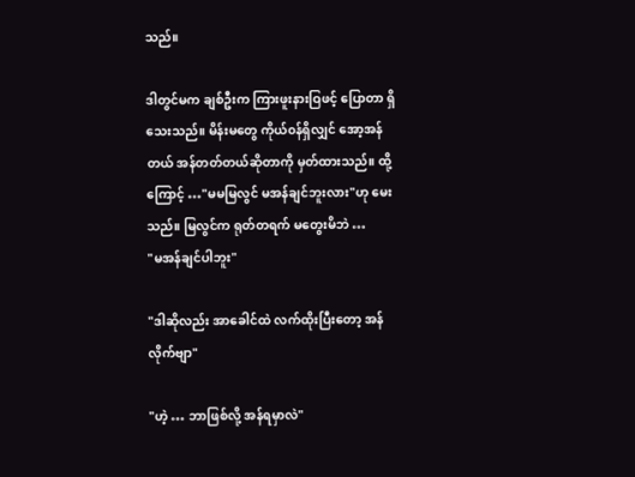သည်။

ဒါတွင်မက ချစ်ဦးက ကြားဖူးနားဝြဖင့် ပြောတာ ရှိသေးသည်။ မိန်းမတွေ ကိုယ်၀န်ရှိလျှင် အော့အန်တယ် အန်တတ်တယ်ဆိုတာကို မှတ်ထားသည်။ ထို့ကြောင့် …"မမမြလွင် မအန်ချင်ဘူးလား"ဟု မေးသည်။ မြလွင်က ရုတ်တရက် မတွေးမိဘဲ …
"မအန်ချင်ပါဘူး"

"ဒါဆိုလည်း အာခေါင်ထဲ လက်ထိုးပြီးတော့ အန်လိုက်ဗျာ"

"ဟဲ့ … ဘာဖြစ်လို့ အန်ရမှာလဲ"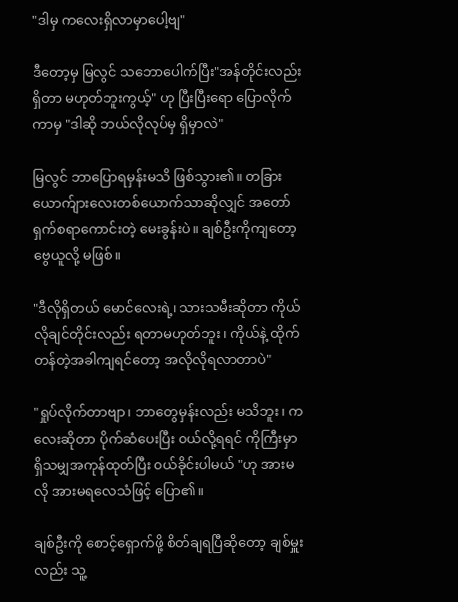"ဒါမှ ကလေးရှိလာမှာပေါ့ဗျ"

ဒီတော့မှ မြလွင် သဘောပေါက်ပြီး"အန်တိုင်းလည်း ရှိတာ မဟုတ်ဘူးကွယ့်" ဟု ပြီးပြီးရော ပြောလိုက်ကာမှ "ဒါဆို ဘယ်လိုလုပ်မှ ရှိမှာလဲ"

မြလွင် ဘာပြောရမှန်းမသိ ဖြစ်သွား၏။ တခြားယောက်ျားလေးတစ်ယောက်သာဆိုလျှင် အတော်ရှက်စရာကောင်းတဲ့ မေးခွန်းပဲ။ ချစ်ဦးကိုကျတော့ ဗွေယူလို့ မဖြစ်။

"ဒီလိုရှိတယ် မောင်လေးရဲ့၊ သားသမီးဆိုတာ ကိုယ်လိုချင်တိုင်းလည်း ရတာမဟုတ်ဘူး၊ ကိုယ်နဲ့ ထိုက်တန်တဲ့အခါကျရင်တော့ အလိုလိုရလာတာပဲ"

"ရှုပ်လိုက်တာဗျာ၊ ဘာတွေမှန်းလည်း မသိဘူး၊ ကလေးဆိုတာ ပိုက်ဆံပေးပြီး ၀ယ်လို့ရရင် ကိုကြီးမှာ ရှိသမျှအကုန်ထုတ်ပြီး ၀ယ်ခိုင်းပါမယ် "ဟု အားမလို အားမရလေသံဖြင့် ပြော၏။

ချစ်ဦးကို စောင့်ရှောက်ဖို့ စိတ်ချရပြီဆိုတော့ ချစ်မှူးလည်း သူ့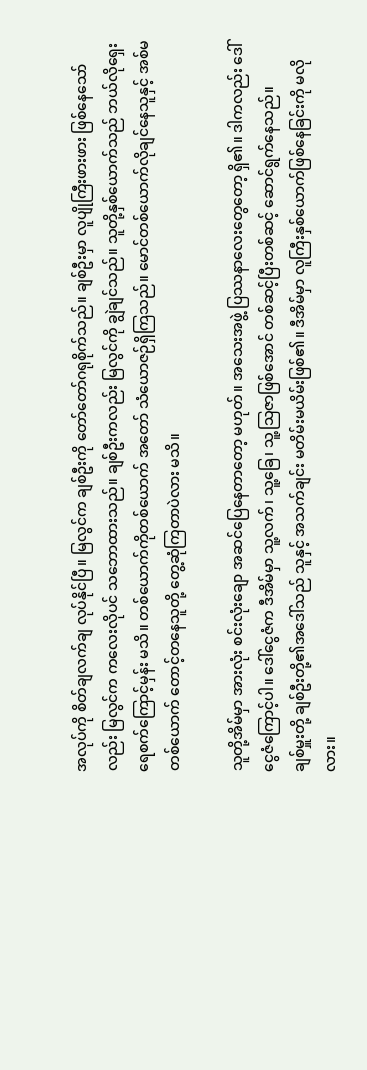အလုပ်ကို စိတ်ချလက်ချ လုပ်နိုင်ပြီ။ မြလွင်က ချစ်ဦးကို တော်တော်ဂရုစိုက်သည်။ ချစ်ဦးမှာ လူပျိုကြီးဖားဖား ဖြစ်နေသော်လည်း မြလွင်က ကလေးလိုပင် သဘောထားသည်။ ချစ်ဦးကလည်း မြလွင်ကို ချွဲချင်သည်။ သူတို့နှစ်ယောက်သည် ဘယ်လိုရှေးရေစက်ကြောင့်မှန်း မသိ။ တစ်ယောက်ကိုတစ်ယောက် အတော် သံယောဇဉ်ရှိကြသည်။ မောင်တစ်ယောက်လိုချင်နေသူနှင့် အစ်မတစ်ယောက် တောင့်တနေသူတို့ တွေ့ဆုံကြတာပဲလား မသိ။

သူတို့အိမ်မှာ အားလုံး စင်းလုံးချော အဆင်ပြေနေတာတော့ မဟုတ်။ အသေးအဖွဲ့ ပြဿနာလေးတွေတော့ ရှိ၏။ ဒါကလည်း ဒေါ်ငွေဇံကြောင့်ပါ။ ဒေါ်ငွေဇံက ဒီအိမ်မှာ သူ့လက်၊ သူ့ခြေ၊ သူ့သြဇာဖြစ်အောင် တစ်ဆင့်ပြီးတစ်ဆင့် ဆောင်ရွက်နေသည်။
ချစ်မှူးတို့ ချစ်ဦးတို့၏အဒေါ်သည် သူနှင့် အသက်ချင်း မတိမ်းမယိမ်းဖြစ်၏။ ဒီအိမ်မှာ လူကြီးနှစ်ယောက်ဖြစ်နေခြင်းကို မလိုလား။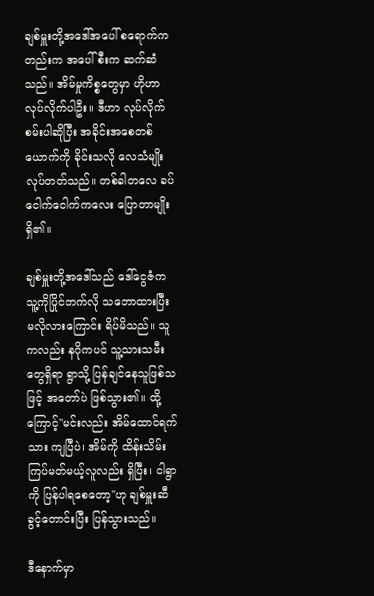ချစ်မှူးတို့အဒေါ်အပေါ် စရောက်ကတည်းက အပေါ်စီးက ဆက်ဆံသည်။ အိမ်မှုကိစ္စတွေမှာ ဟိုဟာလုပ်လိုက်ပါဦး။ ဒီဟာ လုပ်လိုက်စမ်းပါဆိုပြီး အခိုင်းအစေတစ်ယောက်ကို ခိုင်းသလို လေသံမျိုး လုပ်တတ်သည်။ တစ်ခါတလေ ခပ်ငေါက်ငေါက်ကလေး ပြောတာမျိုး ရှိ၏။

ချစ်မှူးတို့အဒေါ်သည် ဒေါ်ငွေဇံက သူ့ကိုပြိုင်ဘက်လို သဘောထားပြီး မလိုလားကြောင်း ရိပ်မိသည်။ သူကလည်း နဂိုကပင် သူ့သားသမီးတွေရှိရာ ရွာသို့ ပြန်ချင်နေသူဖြစ်သဖြင့် အတော်ပဲ ဖြစ်သွား၏။ ထို့ကြောင့်"မင်းလည်း အိမ်ထောင်ရက်သား ကျပြီပဲ၊ အိမ်ကို ထိန်းသိမ်းကြပ်မတ်မယ့်လူလည်း ရှိပြီး၊ ငါရွာကို ပြန်ပါရစေတော့"ဟု ချစ်မှူးဆီ ခွင့်တောင်းပြီး ပြန်သွားသည်။

ဒီနောက်မှာ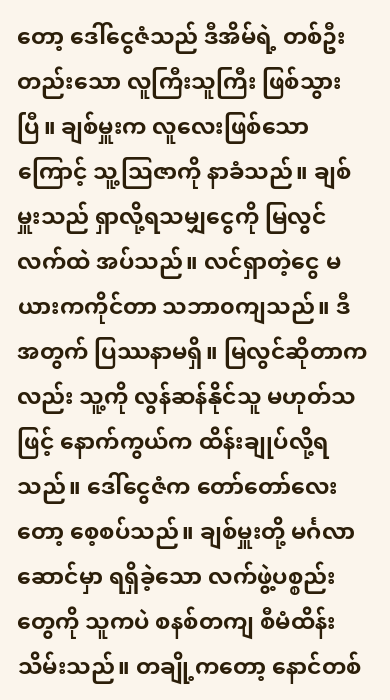တော့ ဒေါ်ငွေဇံသည် ဒီအိမ်ရဲ့ တစ်ဦးတည်းသော လူကြီးသူကြီး ဖြစ်သွားပြီ။ ချစ်မှူးက လူလေးဖြစ်သောကြောင့် သူ့သြဇာကို နာခံသည်။ ချစ်မှူးသည် ရှာလို့ရသမျှငွေကို မြလွင်လက်ထဲ အပ်သည်။ လင်ရှာတဲ့ငွေ မယားကကိုင်တာ သဘာ၀ကျသည်။ ဒီအတွက် ပြဿနာမရှိ။ မြလွင်ဆိုတာကလည်း သူ့ကို လွန်ဆန်နိုင်သူ မဟုတ်သဖြင့် နောက်ကွယ်က ထိန်းချုပ်လို့ရသည်။ ဒေါ်ငွေဇံက တော်တော်လေးတော့ စေ့စပ်သည်။ ချစ်မှူးတို့ မင်္ဂလာဆောင်မှာ ရရှိခဲ့သော လက်ဖွဲ့ပစ္စည်းတွေကို သူကပဲ စနစ်တကျ စီမံထိန်းသိမ်းသည်။ တချို့ကတော့ နောင်တစ်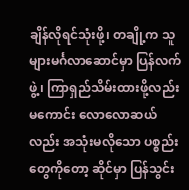ချိန်လိုရင်သုံးဖို့၊ တချို့က သူများမင်္ဂလာဆောင်မှာ ပြန်လက်ဖွဲ့၊ ကြာရှည်သိမ်းထားဖို့လည်းမကောင်း လောလောဆယ်လည်း အသုံးမလိုသော ပစ္စည်းတွေကိုတော့ ဆိုင်မှာ ပြန်သွင်း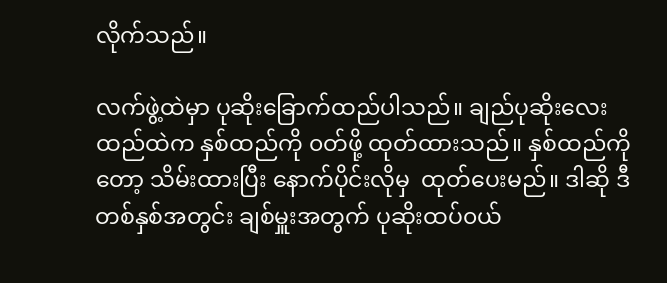လိုက်သည်။

လက်ဖွဲ့ထဲမှာ ပုဆိုးခြောက်ထည်ပါသည်။ ချည်ပုဆိုးလေးထည်ထဲက နှစ်ထည်ကို ၀တ်ဖို့ ထုတ်ထားသည်။ နှစ်ထည်ကိုတော့ သိမ်းထားပြီး နောက်ပိုင်းလိုမှ  ထုတ်ပေးမည်။ ဒါဆို ဒီတစ်နှစ်အတွင်း ချစ်မှူးအတွက် ပုဆိုးထပ်၀ယ်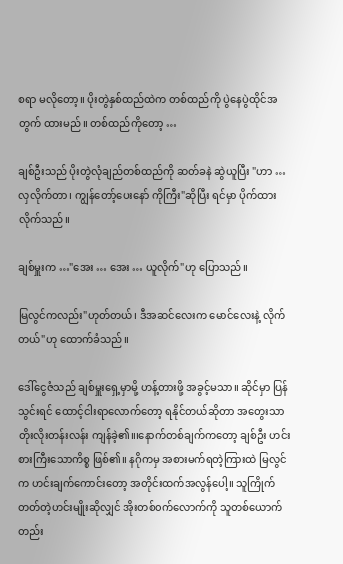စရာ မလိုတော့။ ပိုးတွဲနှစ်ထည်ထဲက တစ်ထည်ကို ပွဲနေပွဲထိုင်အတွက် ထားမည်။ တစ်ထည်ကိုတော့ …

ချစ်ဦးသည် ပိုးတွဲလုံချည်တစ်ထည်ကို ဆတ်ခနဲ ဆွဲယူပြီး "ဟာ … လှလိုက်တာ၊ ကျွန်တော့်ပေးနော် ကိုကြီး"ဆိုပြီး ရင်မှာ ပိုက်ထားလိုက်သည်။

ချစ်မှူးက …"အေး … အေး … ယူလိုက်"ဟု ပြောသည်။

မြလွင်ကလည်း"ဟုတ်တယ်၊ ဒီအဆင်လေးက မောင်လေးနဲ့ လိုက်တယ်"ဟု ထောက်ခံသည်။

ဒေါ်ငွေဇံသည် ချစ်မှူးရှေ့မှာမို့ ဟန့်တားဖို့ အခွင့်မသာ။ ဆိုင်မှာ ပြန်သွင်းရင် ထောင့်ငါးရာလောက်တော့ ရနိုင်တယ်ဆိုတာ အတွေးသာ တိုးလိုးတန်းလန်း ကျန်ခဲ့၏။၊နောက်တစ်ချက်ကတော့ ချစ်ဦး ဟင်းစားကြီးသောကိစ္စ ဖြစ်၏။ နဂိုကမှ အစားမက်ရတဲ့ကြားထဲ မြလွင်က ဟင်းချက်ကောင်းတော့ အတိုင်းထက်အလွန်ပေါ့။ သူကြိုက်တတ်တဲ့ဟင်းမျိုးဆိုလျှင် အိုးတစ်၀က်လောက်ကို သူတစ်ယောက်တည်း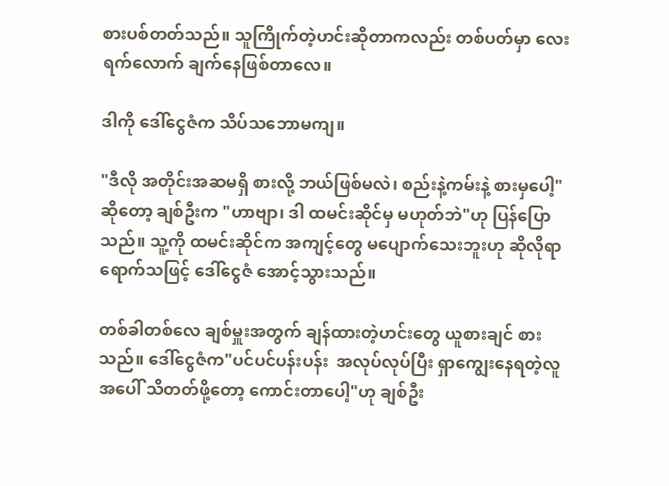စားပစ်တတ်သည်။ သူကြိုက်တဲ့ဟင်းဆိုတာကလည်း တစ်ပတ်မှာ လေးရက်လောက် ချက်နေဖြစ်တာလေ။

ဒါကို ဒေါ်ငွေဇံက သိပ်သဘောမကျ။

"ဒီလို အတိုင်းအဆမရှိ စားလို့ ဘယ်ဖြစ်မလဲ၊ စည်းနဲ့ကမ်းနဲ့ စားမှပေါ့" ဆိုတော့ ချစ်ဦးက "ဟာဗျာ၊ ဒါ ထမင်းဆိုင်မှ မဟုတ်ဘဲ"ဟု ပြန်ပြောသည်။ သူ့ကို ထမင်းဆိုင်က အကျင့်တွေ မပျောက်သေးဘူးဟု ဆိုလိုရာရောက်သဖြင့် ဒေါ်ငွေဇံ အောင့်သွားသည်။

တစ်ခါတစ်လေ ချစ်မှူးအတွက် ချန်ထားတဲ့ဟင်းတွေ ယူစားချင် စားသည်။ ဒေါ်ငွေဇံက"ပင်ပင်ပန်းပန်း  အလုပ်လုပ်ပြီး ရှာကျွေးနေရတဲ့လူအပေါ် သိတတ်ဖို့တော့ ကောင်းတာပေါ့"ဟု ချစ်ဦး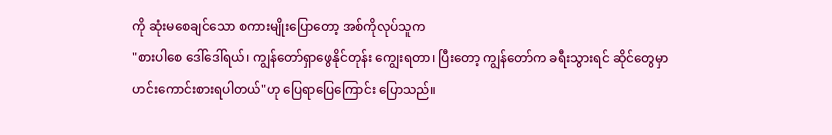ကို ဆုံးမစေချင်သော စကားမျိုးပြောတော့ အစ်ကိုလုပ်သူက
"စားပါစေ ဒေါ်ဒေါ်ရယ်၊ ကျွန်တော်ရှာဖွေနိုင်တုန်း ကျွေးရတာ၊ ပြီးတော့ ကျွန်တော်က ခရီးသွားရင် ဆိုင်တွေမှာ ဟင်းကောင်းစားရပါတယ်"ဟု ပြေရာပြေကြောင်း ပြောသည်။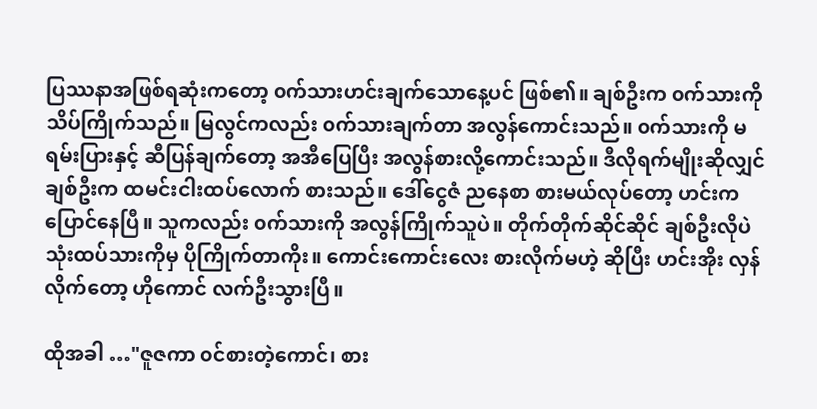ပြဿနာအဖြစ်ရဆုံးကတော့ ၀က်သားဟင်းချက်သောနေ့ပင် ဖြစ်၏။ ချစ်ဦးက ၀က်သားကို သိပ်ကြိုက်သည်။ မြလွင်ကလည်း ၀က်သားချက်တာ အလွန်ကောင်းသည်။ ၀က်သားကို မရမ်းပြားနှင့် ဆီပြန်ချက်တော့ အအီပြေပြီး အလွန်စားလို့ကောင်းသည်။ ဒီလိုရက်မျိုးဆိုလျှင် ချစ်ဦးက ထမင်းငါးထပ်လောက် စားသည်။ ဒေါ်ငွေဇံ ညနေစာ စားမယ်လုပ်တော့ ဟင်းက ပြောင်နေပြီ။ သူကလည်း ၀က်သားကို အလွန်ကြိုက်သူပဲ။ တိုက်တိုက်ဆိုင်ဆိုင် ချစ်ဦးလိုပဲ သုံးထပ်သားကိုမှ ပိုကြိုက်တာကိုး။ ကောင်းကောင်းလေး စားလိုက်မဟဲ့ ဆိုပြီး ဟင်းအိုး လှန်လိုက်တော့ ဟိုကောင် လက်ဦးသွားပြီ။

ထိုအခါ …"ဇူဇကာ ၀င်စားတဲ့ကောင်၊ စား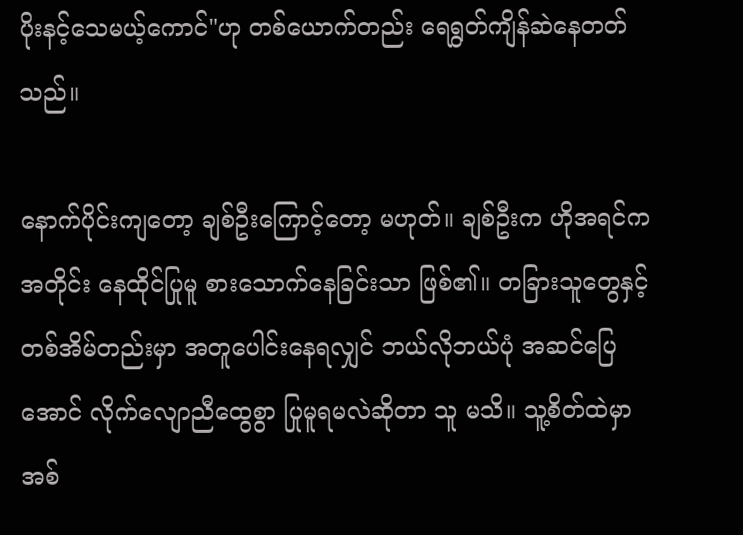ပိုးနင့်သေမယ့်ကောင်"ဟု တစ်ယောက်တည်း ရေရွတ်ကျိန်ဆဲနေတတ်သည်။

နောက်ပိုင်းကျတော့ ချစ်ဦးကြောင့်တော့ မဟုတ်။ ချစ်ဦးက ဟိုအရင်ကအတိုင်း နေထိုင်ပြုမူ စားသောက်နေခြင်းသာ ဖြစ်၏။ တခြားသူတွေနှင့် တစ်အိမ်တည်းမှာ အတူပေါင်းနေရလျှင် ဘယ်လိုဘယ်ပုံ အဆင်ပြေအောင် လိုက်လျောညီထွေစွာ ပြုမူရမလဲဆိုတာ သူ မသိ။ သူ့စိတ်ထဲမှာ အစ်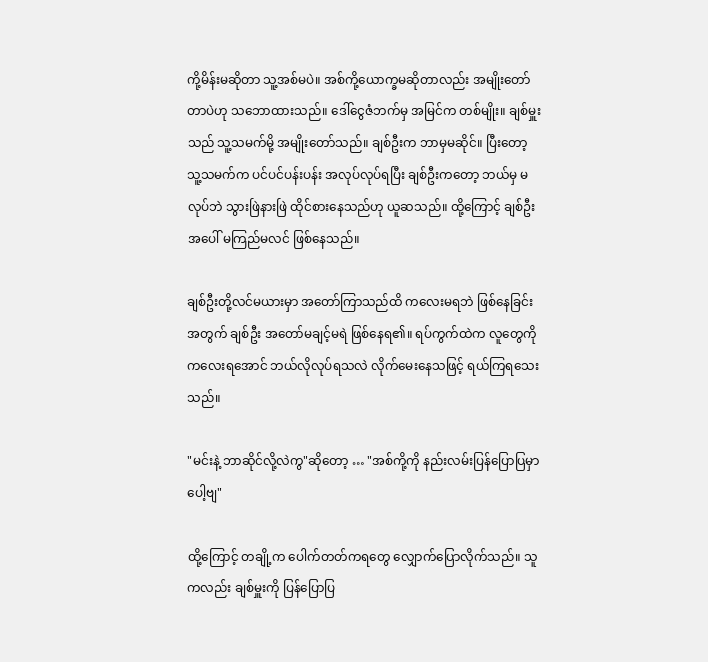ကို့မိန်းမဆိုတာ သူ့အစ်မပဲ။ အစ်ကို့ယောက္ခမဆိုတာလည်း အမျိုးတော်တာပဲဟု သဘောထားသည်။ ဒေါ်ငွေဇံဘက်မှ အမြင်က တစ်မျိုး။ ချစ်မှူးသည် သူ့သမက်မို့ အမျိုးတော်သည်။ ချစ်ဦးက ဘာမှမဆိုင်။ ပြီးတော့ သူ့သမက်က ပင်ပင်ပန်းပန်း အလုပ်လုပ်ရပြီး ချစ်ဦးကတော့ ဘယ်မှ မလုပ်ဘဲ သွားဖြဲနားဖြဲ ထိုင်စားနေသည်ဟု ယူဆသည်။ ထို့ကြောင့် ချစ်ဦးအပေါ် မကြည်မလင် ဖြစ်နေသည်။

ချစ်ဦးတို့လင်မယားမှာ အတော်ကြာသည်ထိ ကလေးမရဘဲ ဖြစ်နေခြင်းအတွက် ချစ်ဦး အတော်မချင့်မရဲ ဖြစ်နေရ၏။ ရပ်ကွက်ထဲက လူတွေကို ကလေးရအောင် ဘယ်လိုလုပ်ရသလဲ လိုက်မေးနေသဖြင့် ရယ်ကြရသေးသည်။

"မင်းနဲ့ ဘာဆိုင်လို့လဲကွ"ဆိုတော့ … "အစ်ကို့ကို နည်းလမ်းပြန်ပြောပြမှာပေါ့ဗျ"

ထို့ကြောင့် တချို့က ပေါက်တတ်ကရတွေ လျှောက်ပြောလိုက်သည်။ သူကလည်း ချစ်မှူးကို ပြန်ပြောပြ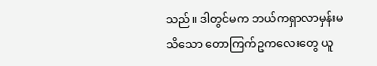သည်။ ဒါတွင်မက ဘယ်ကရှာလာမှန်းမသိသော တောကြက်ဥကလေးတွေ ယူ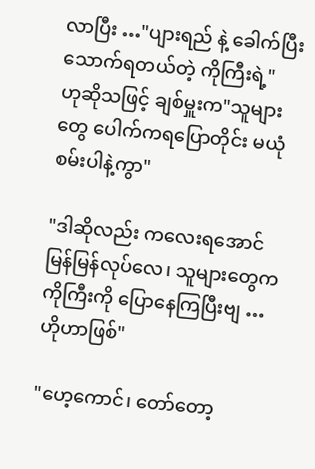လာပြီး …"ပျားရည် နဲ့ ခေါက်ပြီး သောက်ရတယ်တဲ့ ကိုကြီးရဲ့"
ဟုဆိုသဖြင့် ချစ်မှူးက"သူများတွေ ပေါက်ကရပြောတိုင်း မယုံစမ်းပါနဲ့ကွာ"

"ဒါဆိုလည်း ကလေးရအောင် မြန်မြန်လုပ်လေ၊ သူများတွေက ကိုကြီးကို ပြောနေကြပြီးဗျ … ဟိုဟာဖြစ်"

"ဟေ့ကောင်၊ တော်တော့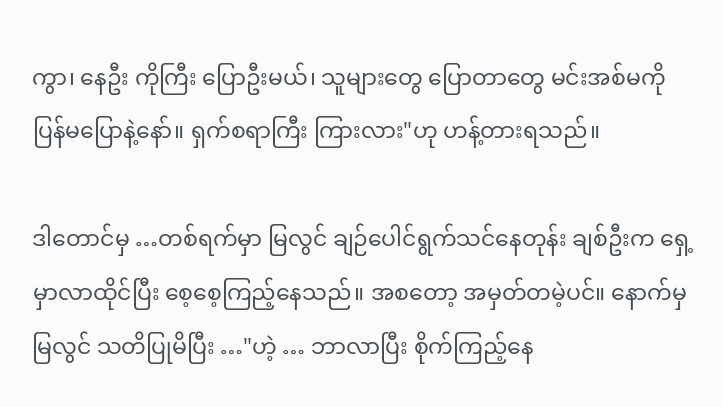ကွာ၊ နေဦး ကိုကြီး ပြောဦးမယ်၊ သူများတွေ ပြောတာတွေ မင်းအစ်မကို ပြန်မပြောနဲ့နော်။ ရှက်စရာကြီး ကြားလား"ဟု ဟန့်တားရသည်။

ဒါတောင်မှ …တစ်ရက်မှာ မြလွင် ချဉ်ပေါင်ရွက်သင်နေတုန်း ချစ်ဦးက ရှေ့မှာလာထိုင်ပြီး စေ့စေ့ကြည့်နေသည်။ အစတော့ အမှတ်တမဲ့ပင်။ နောက်မှ မြလွင် သတိပြုမိပြီး …"ဟဲ့ … ဘာလာပြီး စိုက်ကြည့်နေ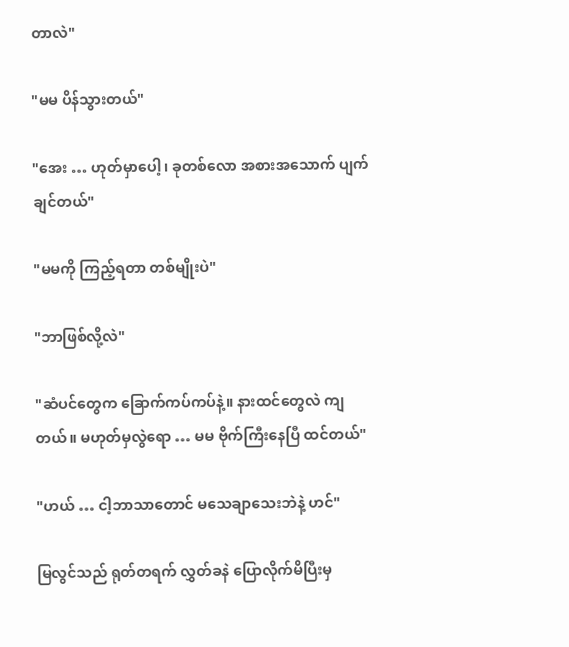တာလဲ"

"မမ ပိန်သွားတယ်"

"အေး … ဟုတ်မှာပေါ့၊ ခုတစ်လော အစားအသောက် ပျက်ချင်တယ်"

"မမကို ကြည့်ရတာ တစ်မျိုးပဲ"

"ဘာဖြစ်လို့လဲ"

"ဆံပင်တွေက ခြောက်ကပ်ကပ်နဲ့။ နားထင်တွေလဲ ကျတယ်။ မဟုတ်မှလွဲရော … မမ ဗိုက်ကြီးနေပြီ ထင်တယ်"

"ဟယ် … ငါ့ဘာသာတောင် မသေချာသေးဘဲနဲ့ ဟင်"

မြလွင်သည် ရုတ်တရက် လွှတ်ခနဲ ပြောလိုက်မိပြီးမှ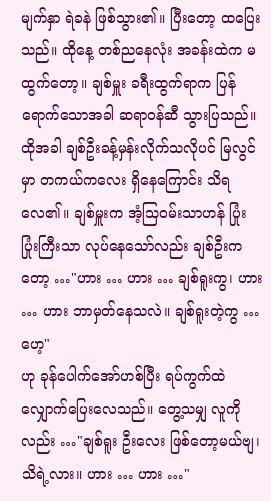မျက်နှာ ရဲခနဲ ဖြစ်သွား၏။ ပြီးတော့ ထပြေးသည်။ ထိုနေ့ တစ်ညနေလုံး အခန်းထဲက မထွက်တော့။ ချစ်မှူး ခရီးထွက်ရာက ပြန်ရောက်သောအခါ ဆရာ၀န်ဆီ သွားပြသည်။ ထိုအခါ ချစ်ဦးခန့်မှန်းလိုက်သလိုပင် မြလွင်မှာ တကယ်ကလေး ရှိနေကြောင်း သိရလေ၏။ ချစ်မှူးက အံ့သြ၀မ်းသာဟန် ပြုံးပြုံးကြီးသာ လုပ်နေသော်လည်း ချစ်ဦးကတော့ …"ဟား … ဟား … ချစ်ရူးကွ၊ ဟား … ဟား ဘာမှတ်နေသလဲ။ ချစ်ရူးတဲ့ကွ … ဟေ့"
ဟု ခုန်ပေါက်အော်ဟစ်ပြီး ရပ်ကွက်ထဲ လျှောက်ပြေးလေသည်။ တွေ့သမျှ လူကိုလည်း …"ချစ်ရူး ဦးလေး ဖြစ်တော့မယ်ဗျ၊ သိရဲ့လား။ ဟား … ဟား …"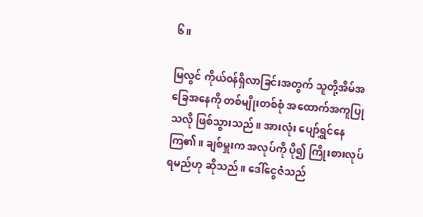၆။

မြလွင် ကိုယ်၀န်ရှိလာခြင်းအတွက် သူတို့အိမ်အခြေအနေကို တစ်မျိုးတစ်စုံ အထောက်အကူပြုသလို ဖြစ်သွားသည်။ အားလုံး ပျော်ရွှင်နေကြ၏။ ချစ်မှူးက အလုပ်ကို ပို၍ ကြိုးစားလုပ်ရမည်ဟု ဆိုသည်။ ဒေါ်ငွေဇံသည်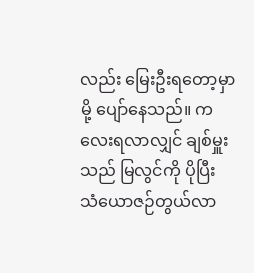လည်း မြေးဦးရတော့မှာမို့ ပျော်နေသည်။ ကလေးရလာလျှင် ချစ်မှူးသည် မြလွင်ကို ပိုပြီး သံယောဇဉ်တွယ်လာ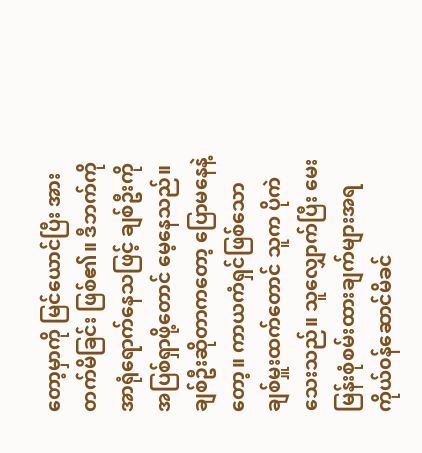တော့မှာကို မြင်ယောင်ပြီး အားတက်မိခြင်း ဖြစ်၏။ ဒီဘက်ကို အာရုံရောက်နေသဖြင့် ချစ်ဦးကို အပြစ်ရှာဖို့တောင် မေ့နေသည်။ ချစ်ဦးဆိုတာကတော့ ပြောမနေနဲ့တော့။ ကာယကံရှင်ဖြစ်သော ချစ်မှူးထက်တောင် သူက ပိုကဲသေးသည်။ သူလျှောက်ပြီး မေးမြန်းစုံစမ်းထားချက်များအရ ကိုယ်၀န်ဆောင်မိခင်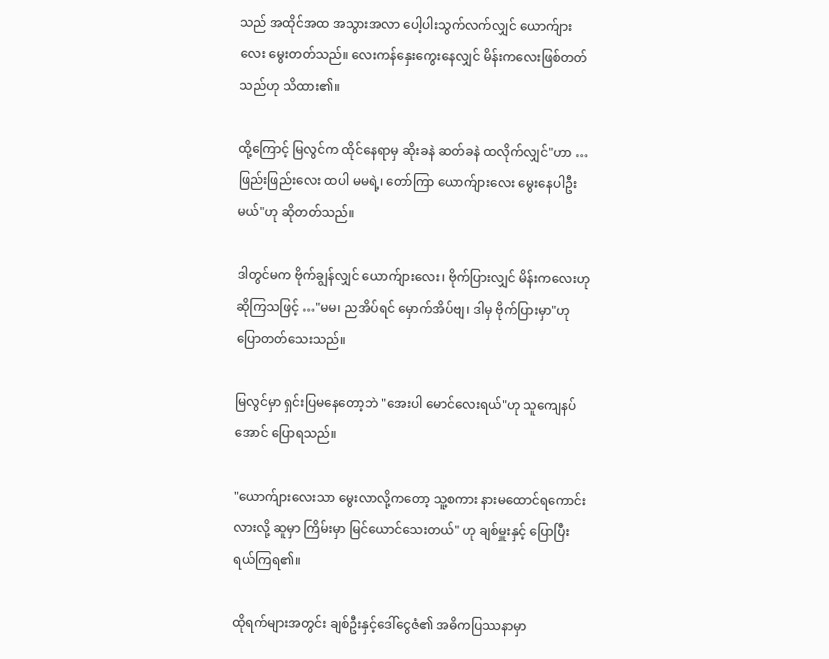သည် အထိုင်အထ အသွားအလာ ပေါ့ပါးသွက်လက်လျှင် ယောက်ျားလေး မွေးတတ်သည်။ လေးကန်နှေးကွေးနေလျှင် မိန်းကလေးဖြစ်တတ်သည်ဟု သိထား၏။

ထို့ကြောင့် မြလွင်က ထိုင်နေရာမှ ဆိုးခနဲ ဆတ်ခနဲ ထလိုက်လျှင်"ဟာ … ဖြည်းဖြည်းလေး ထပါ မမရဲ့၊ တော်ကြာ ယောက်ျားလေး မွေးနေပါဦးမယ်"ဟု ဆိုတတ်သည်။

ဒါတွင်မက ဗိုက်ချွန်လျှင် ယောက်ျားလေး၊ ဗိုက်ပြားလျှင် မိန်းကလေးဟု ဆိုကြသဖြင့် …"မမ၊ ညအိပ်ရင် မှောက်အိပ်ဗျ၊ ဒါမှ ဗိုက်ပြားမှာ"ဟု ပြောတတ်သေးသည်။

မြလွင်မှာ ရှင်းပြမနေတော့ဘဲ "အေးပါ မောင်လေးရယ်"ဟု သူကျေနပ်အောင် ပြောရသည်။

"ယောက်ျားလေးသာ မွေးလာလို့ကတော့ သူ့စကား နားမထောင်ရကောင်းလားလို့ ဆူမှာ ကြိမ်းမှာ မြင်ယောင်သေးတယ်" ဟု ချစ်မှူးနှင့် ပြောပြီး ရယ်ကြရ၏။

ထိုရက်များအတွင်း ချစ်ဦးနှင့်ဒေါ်ငွေဇံ၏ အဓိကပြဿနာမှာ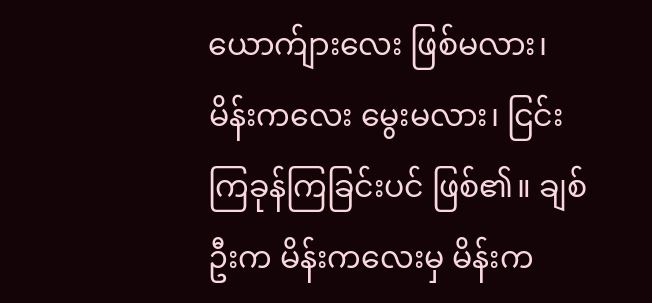ယောက်ျားလေး ဖြစ်မလား၊ မိန်းကလေး မွေးမလား၊ ငြင်းကြခုန်ကြခြင်းပင် ဖြစ်၏။ ချစ်ဦးက မိန်းကလေးမှ မိန်းက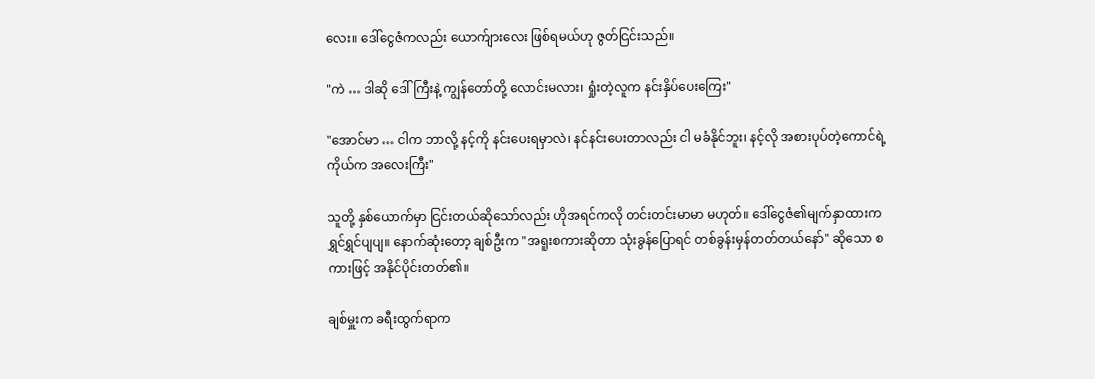လေး။ ဒေါ်ငွေဇံကလည်း ယောက်ျားလေး ဖြစ်ရမယ်ဟု ဇွတ်ငြင်းသည်။

"ကဲ … ဒါဆို ဒေါ်ကြီးနဲ့ ကျွန်တော်တို့ လောင်းမလား၊ ရှုံးတဲ့လူက နင်းနှိပ်ပေးကြေး"

"အောင်မာ … ငါက ဘာလို့ နင့်ကို နင်းပေးရမှာလဲ၊ နင်နင်းပေးတာလည်း ငါ မခံနိုင်ဘူး၊ နင့်လို အစားပုပ်တဲ့ကောင်ရဲ့ ကိုယ်က အလေးကြီး"

သူတို့ နှစ်ယောက်မှာ ငြင်းတယ်ဆိုသော်လည်း ဟိုအရင်ကလို တင်းတင်းမာမာ မဟုတ်။ ဒေါ်ငွေဇံ၏မျက်နှာထားက ရွှင်ရွှင်ပျပျ။ နောက်ဆုံးတော့ ချစ်ဦးက "အရူးစကားဆိုတာ သုံးခွန်ပြောရင် တစ်ခွန်းမှန်တတ်တယ်နော်" ဆိုသော စကားဖြင့် အနိုင်ပိုင်းတတ်၏။

ချစ်မှူးက ခရီးထွက်ရာက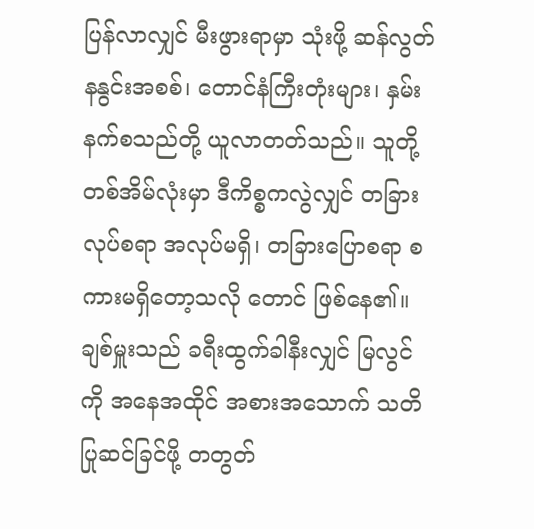ပြန်လာလျှင် မီးဖွားရာမှာ သုံးဖို့ ဆန်လွတ်နနွင်းအစစ်၊ တောင်နံကြီးတုံးများ၊ နှမ်းနက်စသည်တို့ ယူလာတတ်သည်။ သူတို့တစ်အိမ်လုံးမှာ ဒီကိစ္စကလွဲလျှင် တခြားလုပ်စရာ အလုပ်မရှိ၊ တခြားပြောစရာ စကားမရှိတော့သလို တောင် ဖြစ်နေ၏။ ချစ်မှူးသည် ခရီးထွက်ခါနီးလျှင် မြလွင်ကို အနေအထိုင် အစားအသောက် သတိပြုဆင်ခြင်ဖို့ တတွတ်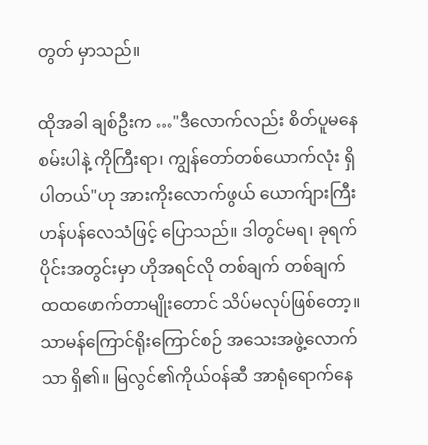တွတ် မှာသည်။

ထိုအခါ ချစ်ဦးက …"ဒီလောက်လည်း စိတ်ပူမနေစမ်းပါနဲ့ ကိုကြီးရာ၊ ကျွန်တော်တစ်ယောက်လုံး ရှိပါတယ်"ဟု အားကိုးလောက်ဖွယ် ယောက်ျားကြီးဟန်ပန်လေသံဖြင့် ပြောသည်။ ဒါတွင်မရ၊ ခုရက်ပိုင်းအတွင်းမှာ ဟိုအရင်လို တစ်ချက် တစ်ချက် ထထဖောက်တာမျိုးတောင် သိပ်မလုပ်ဖြစ်တော့။ သာမန်ကြောင်ရိုးကြောင်စဉ် အသေးအဖွဲ့လောက်သာ ရှိ၏။ မြလွင်၏ကိုယ်၀န်ဆီ အာရုံရောက်နေ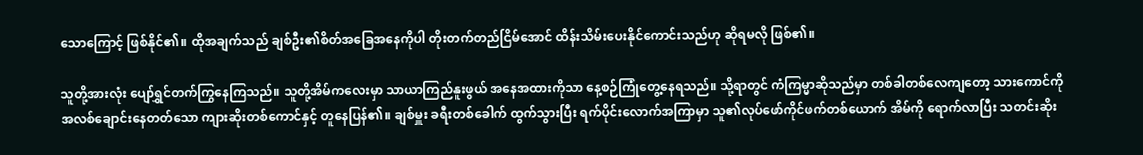သောကြောင့် ဖြစ်နိုင်၏။ ထိုအချက်သည် ချစ်ဦး၏စိတ်အခြေအနေကိုပါ တိုးတက်တည်ငြိမ်အောင် ထိန်းသိမ်းပေးနိုင်ကောင်းသည်ဟု ဆိုရမလို ဖြစ်၏။

သူတို့အားလုံး ပျော်ရွှင်တက်ကြွနေကြသည်။ သူတို့အိမ်ကလေးမှာ သာယာကြည်နူးဖွယ် အနေအထားကိုသာ နေ့စဉ်ကြုံတွေ့နေရသည်။ သို့ရာတွင် ကံကြမ္မာဆိုသည်မှာ တစ်ခါတစ်လေကျတော့ သားကောင်ကို အလစ်ချောင်းနေတတ်သော ကျားဆိုးတစ်ကောင်နှင့် တူနေပြန်၏။ ချစ်မှူး ခရီးတစ်ခေါက် ထွက်သွားပြီး ရက်ပိုင်းလောက်အကြာမှာ သူ၏လုပ်ဖော်ကိုင်ဖက်တစ်ယောက် အိမ်ကို ရောက်လာပြီး သတင်းဆိုး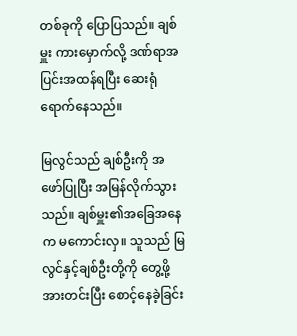တစ်ခုကို ပြောပြသည်။ ချစ်မှူး ကားမှောက်လို့ ဒဏ်ရာအပြင်းအထန်ရပြီး ဆေးရုံရောက်နေသည်။

မြလွင်သည် ချစ်ဦးကို အဖော်ပြုပြီး အမြန်လိုက်သွားသည်။ ချစ်မှူး၏အခြေအနေက မကောင်းလှ။ သူသည် မြလွင်နှင့်ချစ်ဦးတို့ကို တွေ့ဖို့အားတင်းပြီး စောင့်နေခဲ့ခြင်း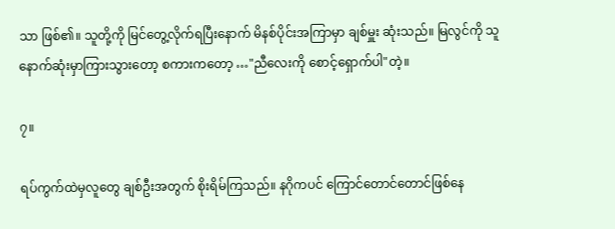သာ ဖြစ်၏။ သူတို့ကို မြင်တွေ့လိုက်ရပြီးနောက် မိနစ်ပိုင်းအကြာမှာ ချစ်မှူး ဆုံးသည်။ မြလွင်ကို သူနောက်ဆုံးမှာကြားသွားတော့ စကားကတော့ …"ညီလေးကို စောင့်ရှောက်ပါ"တဲ့။

၇။

ရပ်ကွက်ထဲမှလူတွေ ချစ်ဦးအတွက် စိုးရိမ်ကြသည်။ နဂိုကပင် ကြောင်တောင်တောင်ဖြစ်နေ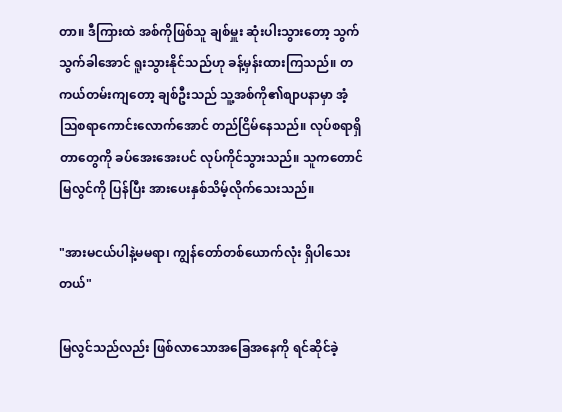တာ။ ဒီကြားထဲ အစ်ကိုဖြစ်သူ ချစ်မှူး ဆုံးပါးသွားတော့ သွက်သွက်ခါအောင် ရူးသွားနိုင်သည်ဟု ခန့်မှန်းထားကြသည်။ တကယ်တမ်းကျတော့ ချစ်ဦးသည် သူ့အစ်ကို၏စျာပနာမှာ အံ့သြစရာကောင်းလောက်အောင် တည်ငြိမ်နေသည်။ လုပ်စရာရှိတာတွေကို ခပ်အေးအေးပင် လုပ်ကိုင်သွားသည်။ သူကတောင် မြလွင်ကို ပြန်ပြီး အားပေးနှစ်သိမ့်လိုက်သေးသည်။

"အားမငယ်ပါနဲ့မမရာ၊ ကျွန်တော်တစ်ယောက်လုံး ရှိပါသေးတယ်"

မြလွင်သည်လည်း ဖြစ်လာသောအခြေအနေကို ရင်ဆိုင်ခဲ့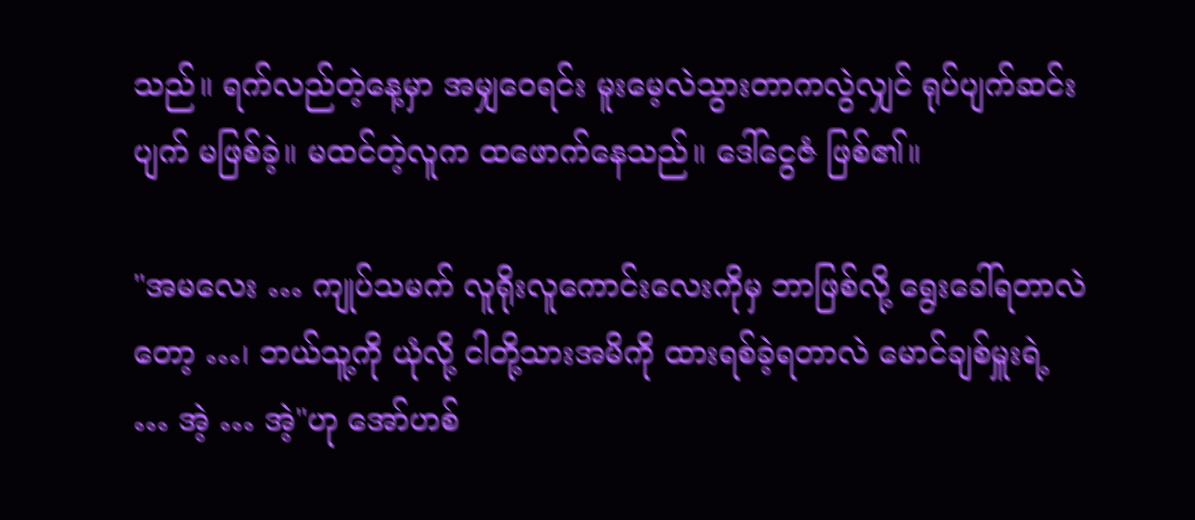သည်။ ရက်လည်တဲ့နေ့မှာ အမျှဝေရင်း မူးမေ့လဲသွားတာကလွဲလျှင် ရုပ်ပျက်ဆင်းပျက် မဖြစ်ခဲ့။ မထင်တဲ့လူက ထဖောက်နေသည်။ ဒေါ်ငွေဇံ ဖြစ်၏။

"အမလေး … ကျုပ်သမက် လူရိုးလူကောင်းလေးကိုမှ ဘာဖြစ်လို့ ရွေးခေါ်ရတာလဲတော့ …၊ ဘယ်သူ့ကို ယုံလို့ ငါတို့သားအမိကို ထားရစ်ခဲ့ရတာလဲ မောင်ချစ်မှူးရဲ့ … အဲ့ … အဲ့"ဟု အော်ဟစ်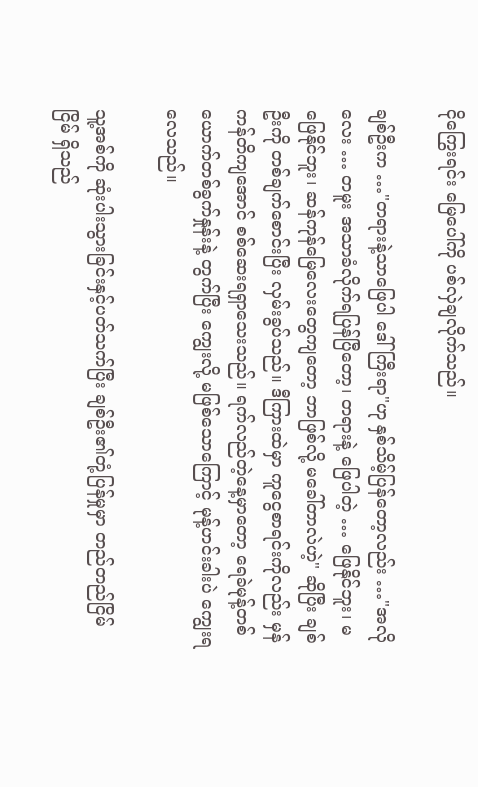ငိုကြွေးရင်း မြေပေါ်ကို ပစ်လှဲချလိုက်သည်။

ချစ်ဦးက …"တရားနဲ့သာဖြေပါ ဒေါ်ကြီးရာ"ဟု နှစ်သိမ့်ပြန်တော့လည်း …"အလိုလေး … တမူး အသာခံလိုက်ရပြန်ပြီတော့၊ တရားနဲ့ ဖြေပါတဲ့ … ဖြေနိုင်ဘူး၊ မဖြေနိုင်ဘူး၊ ဆန်ကုန်မြေလေးတွေကျတော့ ဘာဖြစ်လို့ မခေါ်တာလဲဟဲ့" ဆိုပြီး ချစ်ဦးကို တစ်ချက်စောင်းပြီး လှမ်းခွပ်သည်။ ဒီကြားထဲမှာ ကူငွေစာရင်းကိုလည်း မှန်ကန်တိကျအောင် စစ်ဆေးရရှာသေးသည်။ ရက်လည်တဲ့နေ့မှာတော့ ရေခဲမုန့်တစ်ယောက်တစ်ခွက်နှုန်းနဲ့ တွက်ပြီး ကျွေးလို့ မဖြစ်သောကြောင့် မုန့်ဟင်းခါးပဲ ကျွေးရလေသည်။

သူ့အစ်ကို ဆုံးပါးသွားခြင်းနှင့်ပတ်သက်ပြီး ချစ်ဦး၏တုံ့ပြန်မှုမှာ တည်တည်ငြိမ်ငြိမ် ရှိသည်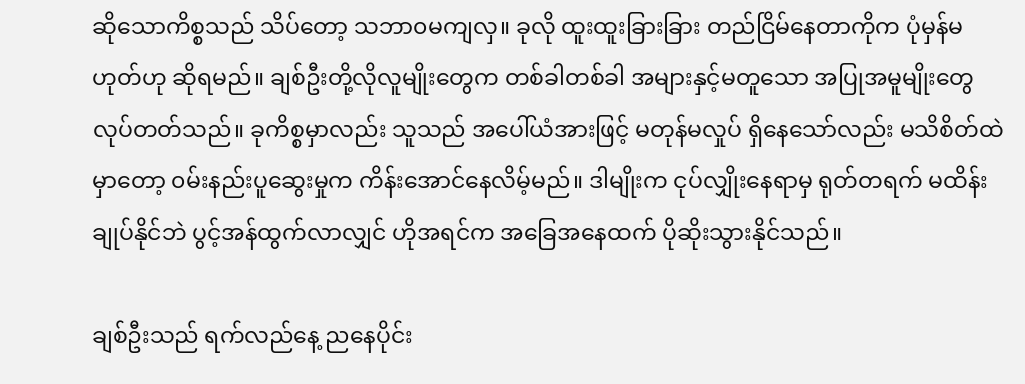ဆိုသောကိစ္စသည် သိပ်တော့ သဘာ၀မကျလှ။ ခုလို ထူးထူးခြားခြား တည်ငြိမ်နေတာကိုက ပုံမှန်မဟုတ်ဟု ဆိုရမည်။ ချစ်ဦးတို့လိုလူမျိုးတွေက တစ်ခါတစ်ခါ အများနှင့်မတူသော အပြုအမူမျိုးတွေ လုပ်တတ်သည်။ ခုကိစ္စမှာလည်း သူသည် အပေါ်ယံအားဖြင့် မတုန်မလှုပ် ရှိနေသော်လည်း မသိစိတ်ထဲမှာတော့ ၀မ်းနည်းပူဆွေးမှုက ကိန်းအောင်နေလိမ့်မည်။ ဒါမျိုးက ငုပ်လျှိုးနေရာမှ ရုတ်တရက် မထိန်းချုပ်နိုင်ဘဲ ပွင့်အန်ထွက်လာလျှင် ဟိုအရင်က အခြေအနေထက် ပိုဆိုးသွားနိုင်သည်။

ချစ်ဦးသည် ရက်လည်နေ့ ညနေပိုင်း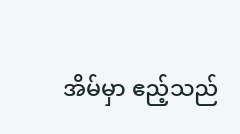အိမ်မှာ ဧည့်သည်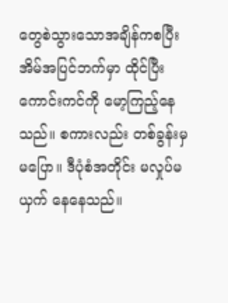တွေစဲသွားသောအချိန်ကစပြီး အိမ်အပြင်ဘက်မှာ ထိုင်ပြီး ကောင်းကင်ကို မော့ကြည့်နေသည်။ စကားလည်း တစ်ခွန်းမှ မပြော။ ဒီပုံစံအတိုင်း မလှုပ်မယှက် နေနေသည်။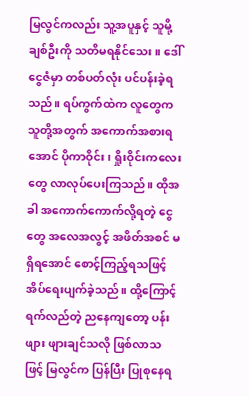မြလွင်ကလည်း သူ့အပူနှင့် သူမို့ ချစ်ဦးကို သတိမရနိုင်သေး။ ဒေါ်ငွေဇံမှာ တစ်ပတ်လုံး ပင်ပန်းခဲ့ရသည်။ ရပ်ကွက်ထဲက လူတွေက သူတို့အတွက် အကောက်အစားရအောင် ပိုကာဝိုင်း၊ ရှိုးဝိုင်းကလေးတွေ လာလုပ်ပေးကြသည်။ ထိုအခါ အကောက်ကောက်လို့ရတဲ့ ငွေတွေ အလေအလွင့် အဖိတ်အစင် မရှိရအောင် စောင့်ကြည့်ရသဖြင့်  အိပ်ရေးပျက်ခဲ့သည်။ ထို့ကြောင့် ရက်လည်တဲ့ ညနေကျတော့ ပန်းဖျား ဖျားချင်သလို ဖြစ်လာသဖြင့် မြလွင်က ပြန်ပြီး ပြုစုနေရ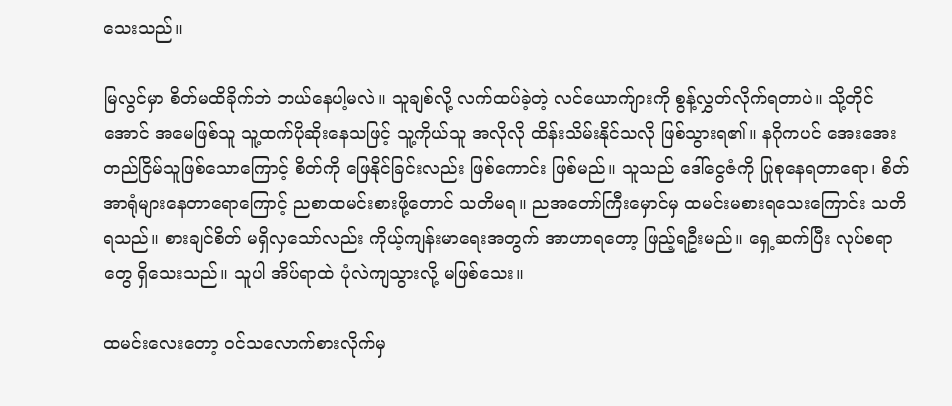သေးသည်။

မြလွင်မှာ စိတ်မထိခိုက်ဘဲ ဘယ်နေပါ့မလဲ။ သူချစ်လို့ လက်ထပ်ခဲ့တဲ့ လင်ယောက်ျားကို စွန့်လွှတ်လိုက်ရတာပဲ။ သို့တိုင်အောင် အမေဖြစ်သူ သူ့ထက်ပိုဆိုးနေသဖြင့် သူ့ကိုယ်သူ အလိုလို ထိန်းသိမ်းနိုင်သလို ဖြစ်သွားရ၏။ နဂိုကပင် အေးအေးတည်ငြိမ်သူဖြစ်သောကြောင့် စိတ်ကို ဖြေနိုင်ခြင်းလည်း ဖြစ်ကောင်း ဖြစ်မည်။ သူသည် ဒေါ်ငွေဇံကို ပြုစုနေရတာရော၊ စိတ်အာရုံများနေတာရောကြောင့် ညစာထမင်းစားဖို့တောင် သတိမရ။ ညအတော်ကြီးမှောင်မှ ထမင်းမစားရသေးကြောင်း သတိရသည်။ စားချင်စိတ် မရှိလှသော်လည်း ကိုယ့်ကျန်းမာရေးအတွက် အာဟာရတော့ ဖြည့်ရဦးမည်။ ရှေ့ဆက်ပြီး လုပ်စရာတွေ ရှိသေးသည်။ သူပါ အိပ်ရာထဲ ပုံလဲကျသွားလို့ မဖြစ်သေး။

ထမင်းလေးတော့ ၀င်သလောက်စားလိုက်မှ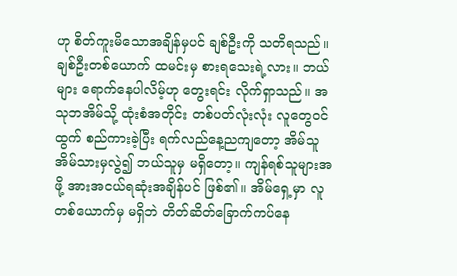ဟု စိတ်ကူးမိသောအချိန်မှပင် ချစ်ဦးကို သတိရသည်။ ချစ်ဦးတစ်ယောက် ထမင်းမှ စားရသေးရဲ့လား။ ဘယ်များ ရောက်နေပါလိမ့်ဟု တွေးရင်း လိုက်ရှာသည်။ အသုဘအိမ်သို့ ထုံးစံအတိုင်း တစ်ပတ်လုံးလုံး လူတွေ၀င်ထွက် စည်ကားခဲ့ပြီး ရက်လည်နေ့ညကျတော့ အိမ်သူအိမ်သားမှလွဲ၍ ဘယ်သူမှ မရှိတော့။ ကျန်ရစ်သူများအဖို့ အားအငယ်ရဆုံးအချိန်ပင် ဖြစ်၏။ အိမ်ရှေ့မှာ လူတစ်ယောက်မှ မရှိဘဲ တိတ်ဆိတ်ခြောက်ကပ်နေ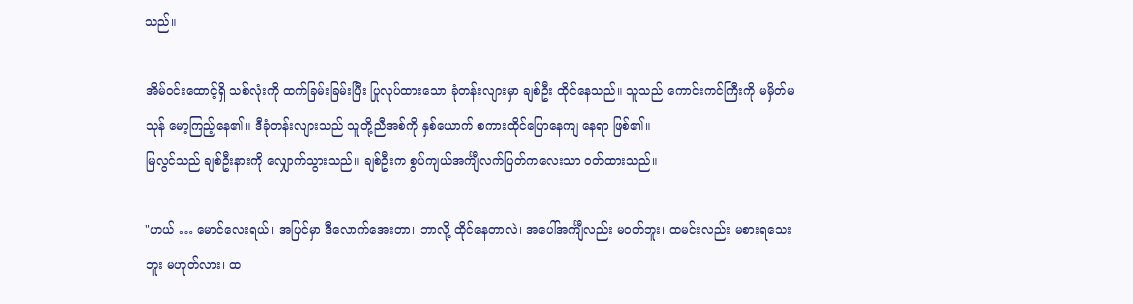သည်။

အိမ်၀င်းထောင့်ရှိ သစ်လုံးကို ထက်ခြမ်းခြမ်းပြီး ပြုလုပ်ထားသော ခုံတန်းလျားမှာ ချစ်ဦး ထိုင်နေသည်။ သူသည် ကောင်းကင်ကြီးကို မမှိတ်မသုန် မော့ကြည့်နေ၏။ ဒီခုံတန်းလျားသည် သူတို့ညီအစ်ကို နှစ်ယောက် စကားထိုင်ပြောနေကျ နေရာ ဖြစ်၏။
မြလွင်သည် ချစ်ဦးနားကို လျှောက်သွားသည်။ ချစ်ဦးက စွပ်ကျယ်အင်္ကျီလက်ပြတ်ကလေးသာ ၀တ်ထားသည်။

"ဟယ် … မောင်လေးရယ်၊ အပြင်မှာ ဒီလောက်အေးတာ၊ ဘာလို့ ထိုင်နေတာလဲ၊ အပေါ်အင်္ကျီလည်း မ၀တ်ဘူး၊ ထမင်းလည်း မစားရသေးဘူး မဟုတ်လား၊ ထ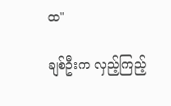ထ"

ချစ်ဦးက လှည့်ကြည့်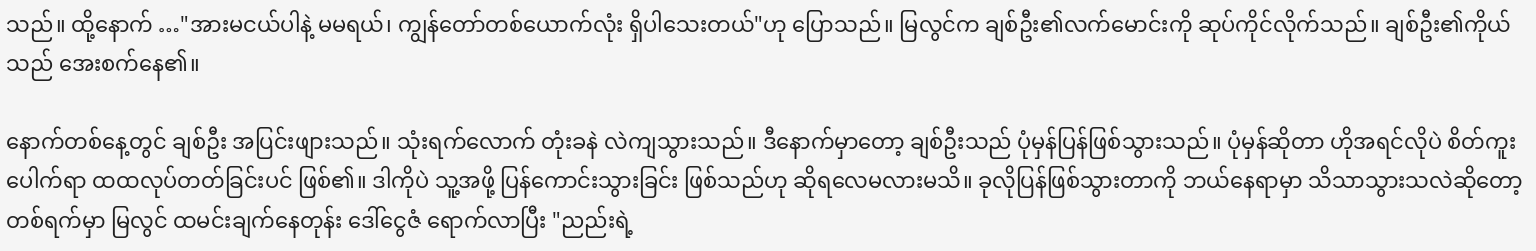သည်။ ထို့နောက် …"အားမငယ်ပါနဲ့ မမရယ်၊ ကျွန်တော်တစ်ယောက်လုံး ရှိပါသေးတယ်"ဟု ပြောသည်။ မြလွင်က ချစ်ဦး၏လက်မောင်းကို ဆုပ်ကိုင်လိုက်သည်။ ချစ်ဦး၏ကိုယ်သည် အေးစက်နေ၏။

နောက်တစ်နေ့တွင် ချစ်ဦး အပြင်းဖျားသည်။ သုံးရက်လောက် တုံးခနဲ လဲကျသွားသည်။ ဒီနောက်မှာတော့ ချစ်ဦးသည် ပုံမှန်ပြန်ဖြစ်သွားသည်။ ပုံမှန်ဆိုတာ ဟိုအရင်လိုပဲ စိတ်ကူးပေါက်ရာ ထထလုပ်တတ်ခြင်းပင် ဖြစ်၏။ ဒါကိုပဲ သူ့အဖို့ ပြန်ကောင်းသွားခြင်း ဖြစ်သည်ဟု ဆိုရလေမလားမသိ။ ခုလိုပြန်ဖြစ်သွားတာကို ဘယ်နေရာမှာ သိသာသွားသလဲဆိုတော့ တစ်ရက်မှာ မြလွင် ထမင်းချက်နေတုန်း ဒေါ်ငွေဇံ ရောက်လာပြီး "ညည်းရဲ့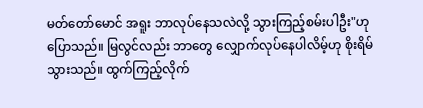မတ်တော်မောင် အရူး ဘာလုပ်နေသလဲလို့ သွားကြည့်စမ်းပါဦး"ဟု ပြောသည်။ မြလွင်လည်း ဘာတွေ လျှောက်လုပ်နေပါလိမ့်ဟု စိုးရိမ်သွားသည်။ ထွက်ကြည့်လိုက်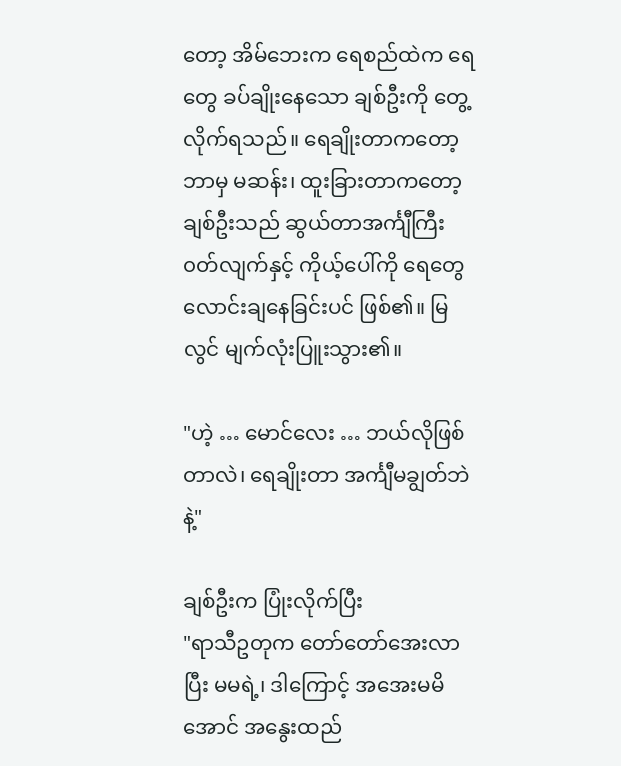တော့ အိမ်ဘေးက ရေစည်ထဲက ရေတွေ ခပ်ချိုးနေသော ချစ်ဦးကို တွေ့လိုက်ရသည်။ ရေချိုးတာကတော့ ဘာမှ မဆန်း၊ ထူးခြားတာကတော့ ချစ်ဦးသည် ဆွယ်တာအင်္ကျီကြီး ၀တ်လျက်နှင့် ကိုယ့်ပေါ်ကို ရေတွေ လောင်းချနေခြင်းပင် ဖြစ်၏။ မြလွင် မျက်လုံးပြူးသွား၏။

"ဟဲ့ … မောင်လေး … ဘယ်လိုဖြစ်တာလဲ၊ ရေချိုးတာ အင်္ကျီမချွတ်ဘဲနဲ့"

ချစ်ဦးက ပြုံးလိုက်ပြီး
"ရာသီဥတုက တော်တော်အေးလာပြီး မမရဲ့၊ ဒါကြောင့် အအေးမမိအောင် အနွေးထည်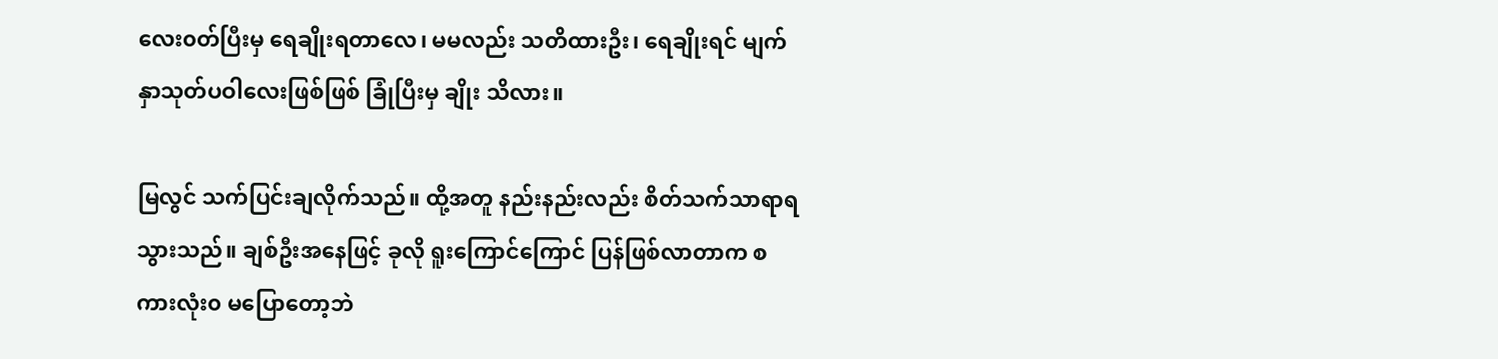လေး၀တ်ပြီးမှ ရေချိုးရတာလေ၊ မမလည်း သတိထားဦး၊ ရေချိုးရင် မျက်နှာသုတ်ပဝါလေးဖြစ်ဖြစ် ခြုံပြီးမှ ချိုး သိလား။

မြလွင် သက်ပြင်းချလိုက်သည်။ ထို့အတူ နည်းနည်းလည်း စိတ်သက်သာရာရသွားသည်။ ချစ်ဦးအနေဖြင့် ခုလို ရူးကြောင်ကြောင် ပြန်ဖြစ်လာတာက စကားလုံး၀ မပြောတော့ဘဲ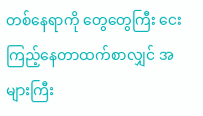တစ်နေရာကို တွေတွေကြီး ငေးကြည့်နေတာထက်စာလျှင် အများကြီး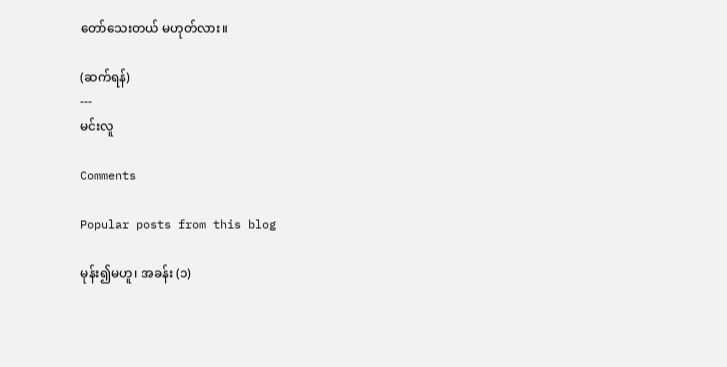တော်သေးတယ် မဟုတ်လား။

(ဆက်ရန်)
---
မင်းလူ

Comments

Popular posts from this blog

မုန်း၍မဟူ၊ အခန်း (၁)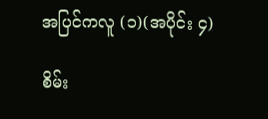အပြင်ကလူ (၁)(အပိုင်း ၄)

စိမ်း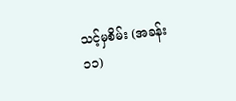သင့်မှစိမ်း (အခန်း ၁၁)